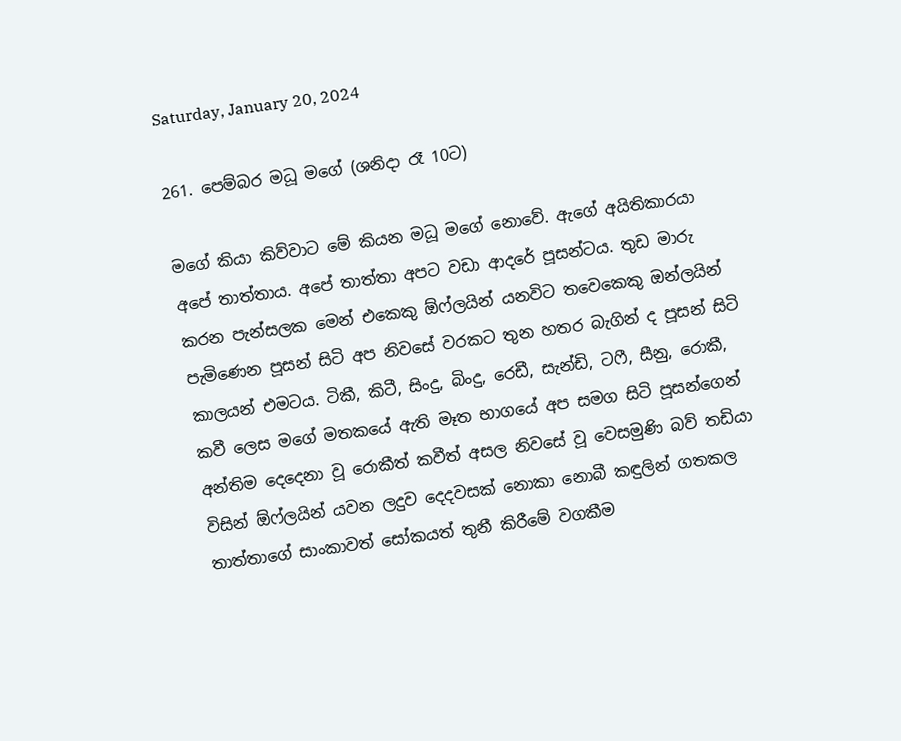Saturday, January 20, 2024

261. පෙම්බර මධූ මගේ (ශනිදා රෑ 10ට)

මගේ කියා කිව්වාට මේ කියන මධූ මගේ නොවේ. ඇගේ අයිතිකාරයා අපේ තාත්තාය. අපේ තාත්තා අපට වඩා ආදරේ පූසන්ටය. තුඩ මාරු කරන පැන්සලක මෙන් එකෙකු ඕෆ්ලයින් යනවිට තවෙකෙකු ඔන්ලයින් පැමිණෙන පූසන් සිටි අප නිවසේ වරකට තුන හතර බැගින් ද පූසන් සිටි කාලයන් එමටය. ටිකී, කිටී, සිංදු, බිංදු, රෙඩී, සැන්ඩි, ටෆී, සීනු, රොකී, කවී ලෙස මගේ මතකයේ ඇති මෑත භාගයේ අප සමග සිටි පූසන්ගෙන් අන්තිම දෙදෙනා වූ රොකීත් කවීත් අසල නිවසේ වූ වෙසමුණි බව් තඩියා විසින් ඕෆ්ලයින් යවන ලදුව දෙදවසක් නොකා නොබී කඳුලින් ගතකල තාත්තාගේ සාංකාවත් සෝකයත් තුනී කිරීමේ වගකීම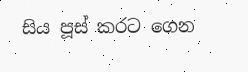සිය පූස් කරට ගෙන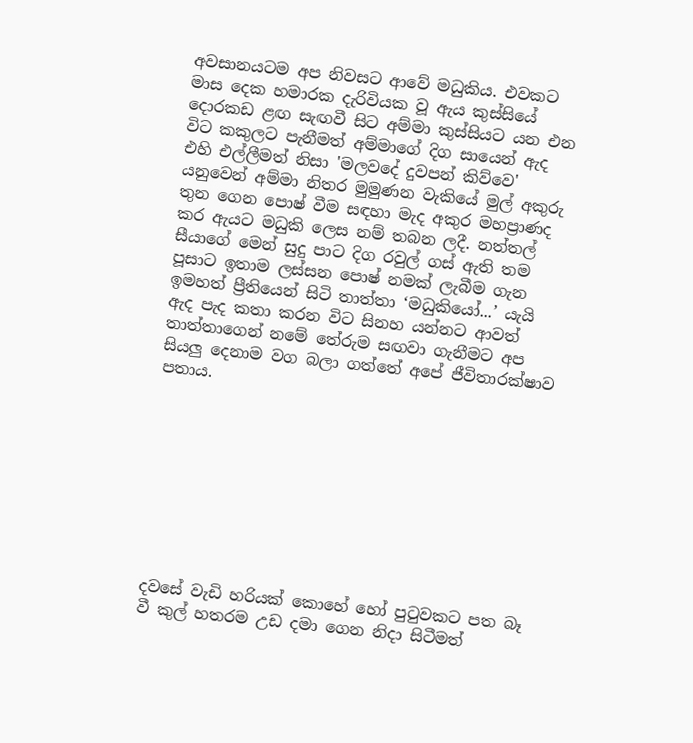අවසානයටම අප නිවසට ආවේ මධුකිය. එවකට මාස දෙක හමාරක දැරිවියක වූ ඇය කුස්සියේ දොරකඩ ළඟ සැඟවී සිට අම්මා කුස්සියට යන එන විට කකුලට පැනීමත් අම්මාගේ දිග සායෙන් ඇද එහි එල්ලීමත් නිසා 'මලවදේ දුවපන් කිව්වෙ' යනුවෙන් අම්මා නිතර මුමුණන වැකියේ මුල් අකුරු තුන ගෙන පොෂ් වීම සඳහා මැද අකුර මහප්‍රාණද කර ඇයට මධුකි ලෙස නම් තබන ලදී. නත්තල් සීයාගේ මෙන් සුදු පාට දිග රවුල් ගස් ඇති තම පූසාට ඉතාම ලස්සන පොෂ් නමක් ලැබීම ගැන ඉමහත් ප්‍රීතියෙන් සිටි තාත්තා ‘මධුකියෝ...’ යැයි ඇද පැද කතා කරන විට සිනහ යන්නට ආවත් තාත්තාගෙන් නමේ තේරුම සඟවා ගැනීමට අප සියලු දෙනාම වග බලා ගත්තේ අපේ ජීවිතාරක්ෂාව පතාය.









දවසේ වැඩි හරියක් කොහේ හෝ පුටුවකට පත බෑ වී කුල් හතරම උඩ දමා ගෙන නිදා සිටීමත්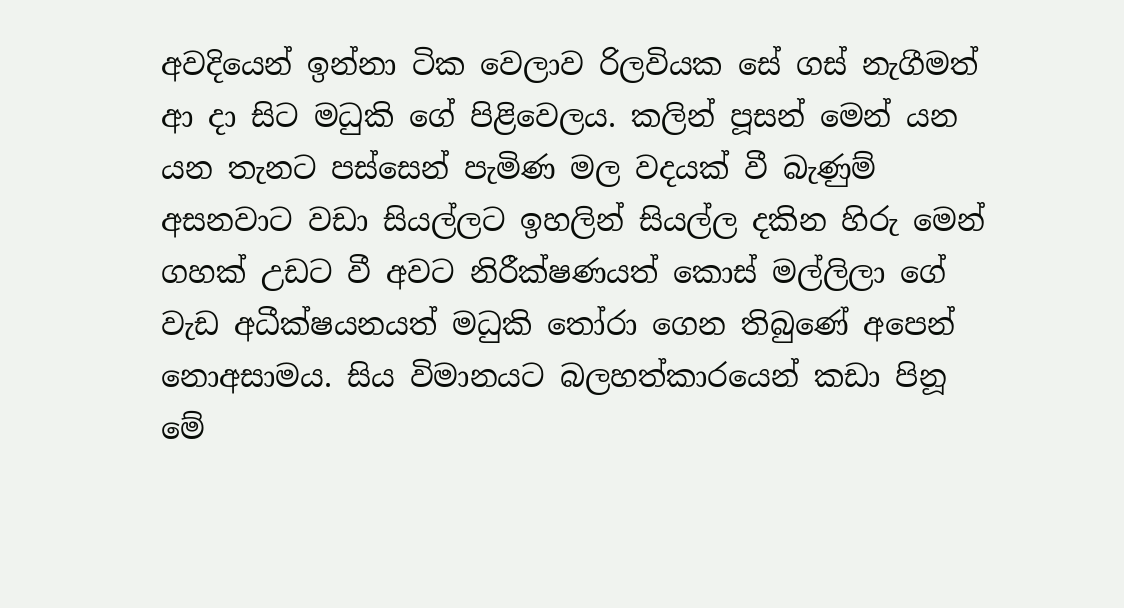අවදියෙන් ඉන්නා ටික වෙලාව රිලවියක සේ ගස් නැගීමත් ආ දා සිට මධුකි ගේ පිළිවෙලය. කලින් පූසන් මෙන් යන යන තැනට පස්සෙන් පැමිණ මල වදයක් වී බැණුම් අසනවාට වඩා සියල්ලට ඉහලින් සියල්ල දකින හිරු මෙන් ගහක් උඩට වී අවට නිරීක්ෂණයත් කොස් මල්ලිලා ගේ වැඩ අධීක්ෂයනයත් මධුකි තෝරා ගෙන තිබුණේ අපෙන් නොඅසාමය. සිය විමානයට බලහත්කාරයෙන් කඩා පිනූ මේ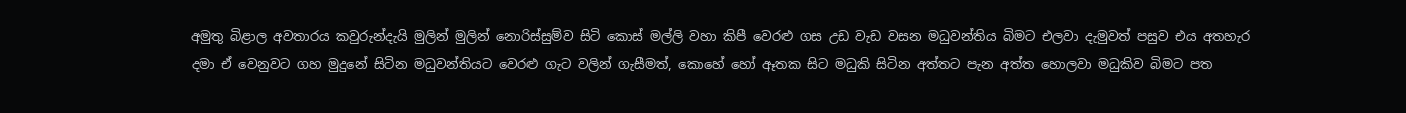අමුතු බිළාල අවතාරය කවුරුන්දැයි මුලින් මුලින් නොරිස්සුම්ව සිටි කොස් මල්ලි වහා කිපී වෙරළු ගස උඩ වැඩ වසන මධුවන්තිය බිමට එලවා දැමුවත් පසුව එය අතහැර දමා ඒ වෙනුවට ගහ මුදුනේ සිටින මධුවන්තියට වෙරළු ගැට වලින් ගැසීමත්, කොහේ හෝ ඈතක සිට මධුකි සිටින අත්තට පැන අත්ත හොලවා මධුකිව බිමට පත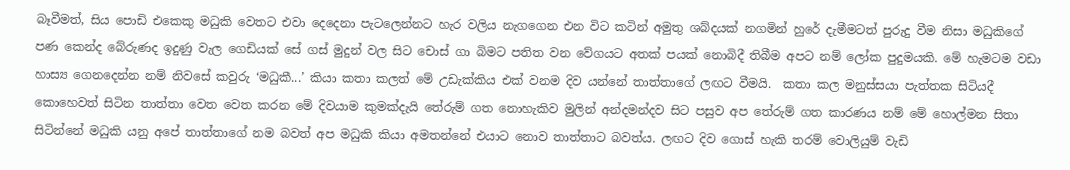බෑවීමත්, සිය පොඩි එකෙකු මධුකි වෙතට එවා දෙදෙනා පැටලෙන්නට හැර වලිය නැගගෙන එන විට කටින් අමුතු ශබ්දයක් නගමින් හුරේ දැමීමටත් පුරුදු වීම නිසා මධුකිගේ පණ කෙන්ද බේරුණද ඉදුණු වැල ගෙඩියක් සේ ගස් මුදුන් වල සිට චොස් ගා බිමට පතිත වන වේගයට අතක් පයක් නොබිදී තිබීම අපට නම් ලෝක පුදුමයකි. මේ හැමටම වඩා හාස්‍ය ගෙනදෙන්න නම් නිවසේ කවුරු ‘මධුකී...’ කියා කතා කලත් මේ උඩැක්කිය එක් වනම දිව යන්නේ තාත්තාගේ ලඟට වීමයි.  කතා කල මනුස්සයා පැත්තක සිටියදී කොහෙවත් සිටින තාත්තා වෙත වෙත කරන මේ දිවයාම කුමක්දැයි තේරුම් ගත නොහැකිව මුලින් අන්දමන්දව සිට පසුව අප තේරුම් ගත කාරණය නම් මේ හොල්මන සිතා සිටින්නේ මධුකි යනු අපේ තාත්තාගේ නම බවත් අප මධුකි කියා අමතන්නේ එයාට නොව තාත්තාට බවත්ය. ලඟට දිව ගොස් හැකි තරම් වොලියුම් වැඩි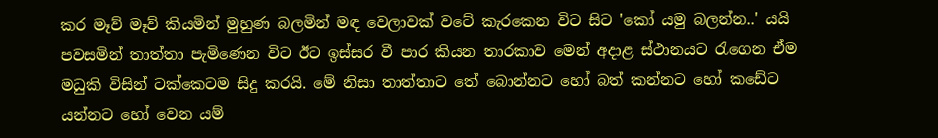කර මෑව් මෑව් කියමින් මුහුණ බලමින් මඳ වෙලාවක් වටේ කැරකෙන විට සිට 'කෝ යමු බලන්න..' යයි පවසමින් තාත්තා පැමිණෙන විට ඊට ඉස්සර වී පාර කියන තාරකාව මෙන් අදාළ ස්ථානයට රැගෙන ඒම මධුකි විසින් ටක්කෙටම සිදු කරයි. මේ නිසා තාත්තාට තේ බොන්නට හෝ බත් කන්නට හෝ කඩේට යන්නට හෝ වෙන යම්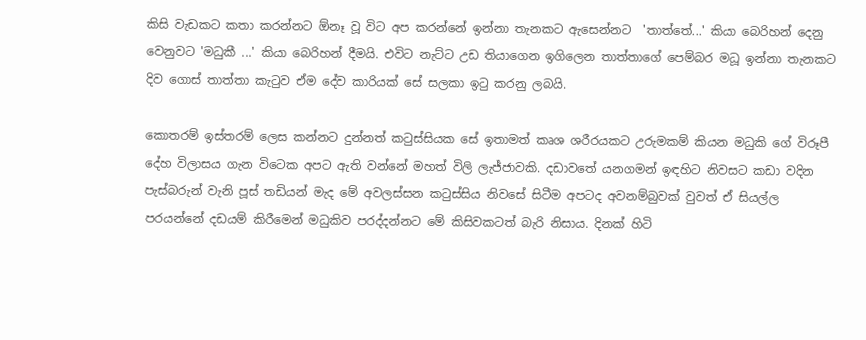කිසි වැඩකට කතා කරන්නට ඕනෑ වූ විට අප කරන්නේ ඉන්නා තැනකට ඇසෙන්නට  'තාත්තේ...' කියා බෙරිහන් දෙනු වෙනුවට 'මධුකී ...' කියා බෙරිහන් දීමයි. එවිට නැට්ට උඩ තියාගෙන ඉගිලෙන තාත්තාගේ පෙම්බර මධූ ඉන්නා තැනකට දිව ගොස් තාත්තා කැටුව ඒම දේව කාරියක් සේ සලකා ඉටු කරනු ලබයි.

කොතරම් ඉස්තරම් ලෙස කන්නට දුන්නත් කටුස්සියක සේ ඉතාමත් කෘශ ශරීරයකට උරුමකම් කියන මධුකි ගේ විරූපී දේහ විලාසය ගැන විටෙක අපට ඇති වන්නේ මහත් විලි ලැජ්ජාවකි. දඩාවතේ යනගමන් ඉඳහිට නිවසට කඩා වදින පැස්බරුන් වැනි පූස් තඩියන් මැද මේ අවලස්සන කටුස්සිය නිවසේ සිටීම අපටද අවනම්බුවක් වුවත් ඒ සියල්ල පරයන්නේ දඩයම් කිරීමෙන් මධුකිව පරද්දන්නට මේ කිසිවකටත් බැරි නිසාය. දිනක් හිටි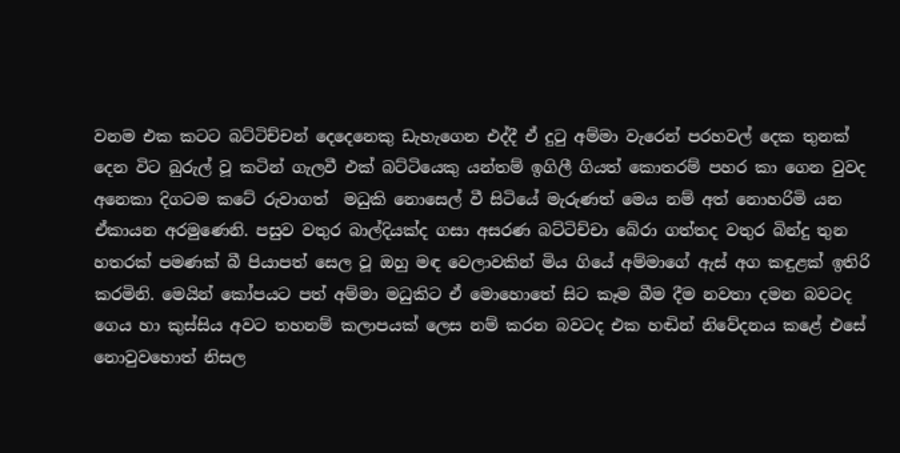වනම එක කටට බට්ටිච්චන් දෙදෙනෙකු ඩැහැගෙන එද්දී ඒ දුටු අම්මා වැරෙන් පරහවල් දෙක තුනක් දෙන විට බුරුල් වූ කටින් ගැලවී එක් බට්ටියෙකු යන්තම් ඉගිලී ගියත් කොතරම් පහර කා ගෙන වුවද අනෙකා දිගටම කටේ රුවාගත්  මධුකි නොසෙල් වී සිටියේ මැරුණත් මෙය නම් අත් නොහරිමි යන ඒකායන අරමුණෙනි. පසුව වතුර බාල්දියක්ද ගසා අසරණ බට්ටිච්චා බේරා ගත්තද වතුර බින්දු තුන හතරක් පමණක් බී පියාපත් සෙල වූ ඔහු මඳ වෙලාවකින් මිය ගියේ අම්මාගේ ඇස් අග කඳුළක් ඉතිරි කරමිනි. මෙයින් කෝපයට පත් අම්මා මධුකිට ඒ මොහොතේ සිට කෑම බීම දීම නවතා දමන බවටද ගෙය හා කුස්සිය අවට තහනම් කලාපයක් ලෙස නම් කරන බවටද එක හඬින් නිවේදනය කළේ එසේ නොවුවහොත් නිසල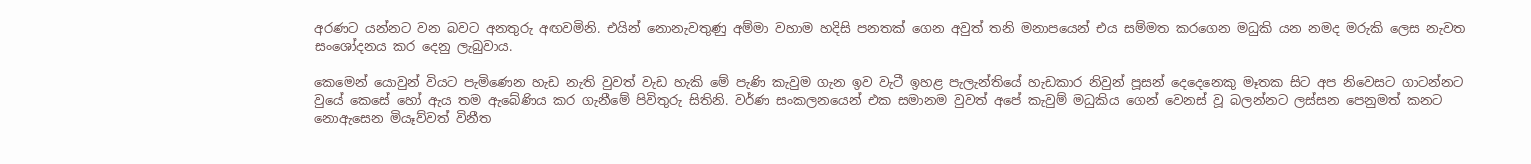අරණට යන්නට වන බවට අනතුරු අඟවමිනි. එයින් නොනැවතුණු අම්මා වහාම හදිසි පනතක් ගෙන අවුත් තනි මනාපයෙන් එය සම්මත කරගෙන මධුකි යන නමද මරුකි ලෙස නැවත සංශෝදනය කර දෙනු ලැබුවාය.

කෙමෙන් යොවුන් වියට පැමිණෙන හැඩ නැති වුවත් වැඩ හැකි මේ පැණි කැවුම ගැන ඉව වැටී ඉහළ පැලැන්තියේ හැඩකාර නිවුන් පූසන් දෙදෙනෙකු මෑතක සිට අප නිවෙසට ගාටන්නට වුයේ කෙසේ හෝ ඇය තම ඇබේණිය කර ගැනීමේ පිවිතුරු සිතිනි. වර්ණ සංකලනයෙන් එක සමානම වුවත් අපේ කැවුම් මධුකිය ගෙන් වෙනස් වූ බලන්නට ලස්සන පෙනුමත් කනට නොඇසෙන මියෑව්වත් විනීත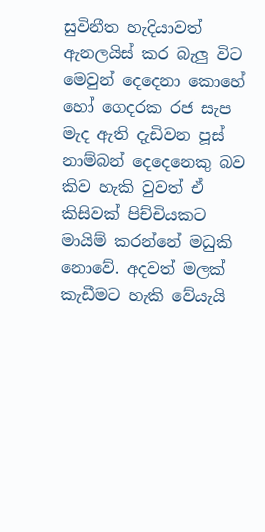සුවිනීත හැදියාවත් ඇනලයිස් කර බැලු විට මෙවුන් දෙදෙනා කොහේ හෝ ගෙදරක රජ සැප මැද ඇති දැඩිවන පූස් නාම්බන් දෙදෙනෙකු බව කිව හැකි වුවත් ඒ කිසිවක් පිච්චියකට මායිම් කරන්නේ මධුකි නොවේ. අදවත් මලක් කැඩීමට හැකි වේයැයි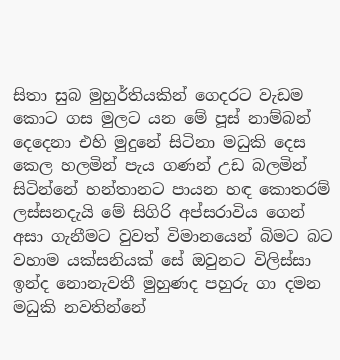සිතා සුබ මුහුර්තියකින් ගෙදරට වැඩම කොට ගස මුලට යන මේ පූස් නාම්බන් දෙදෙනා එහි මුදුනේ සිටිනා මධුකි දෙස කෙල හලමින් පැය ගණන් උඩ බලමින් සිටින්නේ හන්තානට පායන හඳ කොතරම් ලස්සනදැයි මේ සිගිරි අප්සරාවිය ගෙන් අසා ගැනීමට වුවත් විමානයෙන් බිමට බට වහාම යක්සනියක් සේ ඔවුනට විලිස්සා ඉන්ද නොනැවතී මුහුණද පහුරු ගා දමන මධුකි නවතින්නේ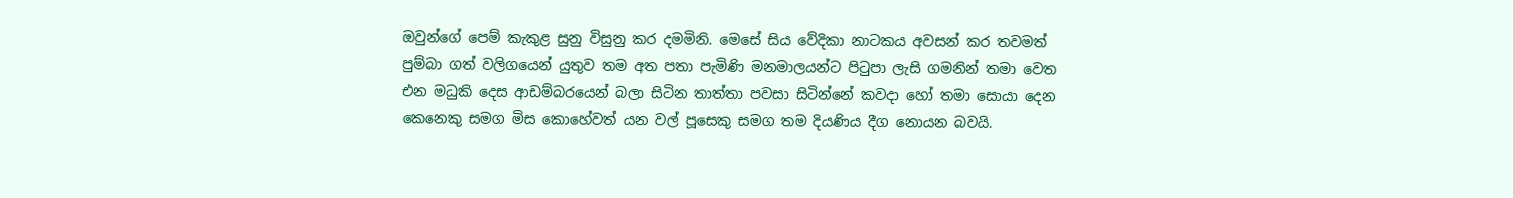ඔවුන්ගේ පෙම් කැකුළ සුනු විසුනු කර දමමිනි. මෙසේ සිය වේදිකා නාටකය අවසන් කර තවමත් පුම්බා ගත් වලිගයෙන් යුතුව තම අත පතා පැමිණි මනමාලයන්ට පිටුපා ලැසි ගමනින් තමා වෙත එන මධුකි දෙස ආඩම්බරයෙන් බලා සිටින තාත්තා පවසා සිටින්නේ කවදා හෝ තමා සොයා දෙන කෙනෙකු සමග මිස කොහේවත් යන වල් පූසෙකු සමග තම දියණිය දීග නොයන බවයි.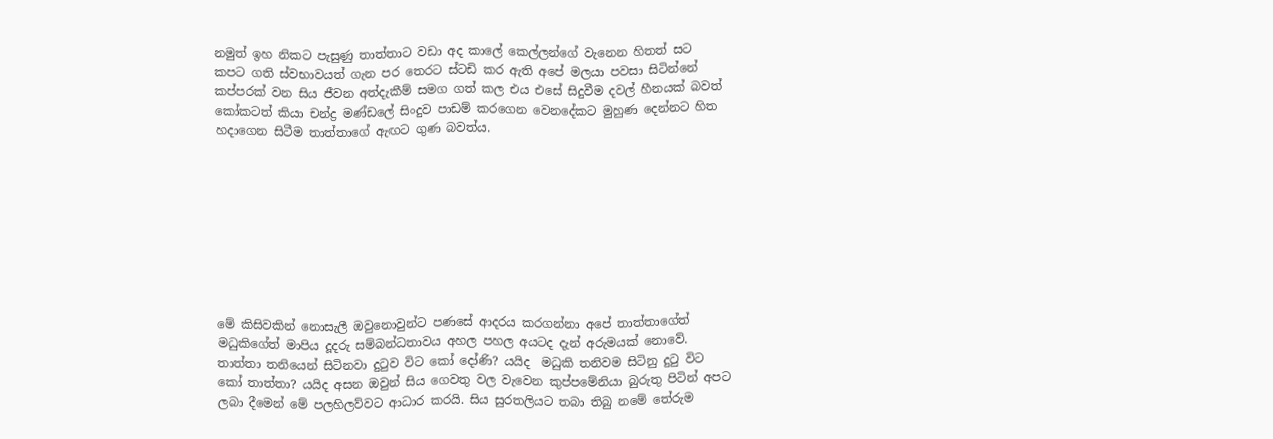නමුත් ඉහ නිකට පැසුණු තාත්තාට වඩා අද කාලේ කෙල්ලන්ගේ වැනෙන හිතත් සට කපට ගති ස්වභාවයත් ගැන පර තෙරට ස්ටඩි කර ඇති අපේ මලයා පවසා සිටින්නේ කප්පරක් වන සිය ජීවන අත්දැකීම් සමග ගත් කල එය එසේ සිදුවීම දවල් හීනයක් බවත් කෝකටත් කියා චන්ද්‍ර මණ්ඩලේ සිංදුව පාඩම් කරගෙන වෙනදේකට මුහුණ දෙන්නට හිත හදාගෙන සිටීම තාත්තාගේ ඇඟට ගුණ බවත්ය.









මේ කිසිවකින් නොසැලී ඔවුනොවුන්ට පණසේ ආදරය කරගන්නා අපේ තාත්තාගේත් මධුකිගේත් මාපිය දූදරු සම්බන්ධතාවය අහල පහල අයටද දැන් අරුමයක් නොවේ. තාත්තා තනියෙන් සිටිනවා දුටුව විට කෝ දෝණි? යයිද  මධුකි තනිවම සිටිනු දුටු විට කෝ තාත්තා? යයිද අසන ඔවුන් සිය ගෙවතු වල වැවෙන කුප්පමේනියා බුරුතු පිටින් අපට ලබා දීමෙන් මේ පලහිලව්වට ආධාර කරයි. සිය සුරතලියට තබා තිබු නමේ තේරුම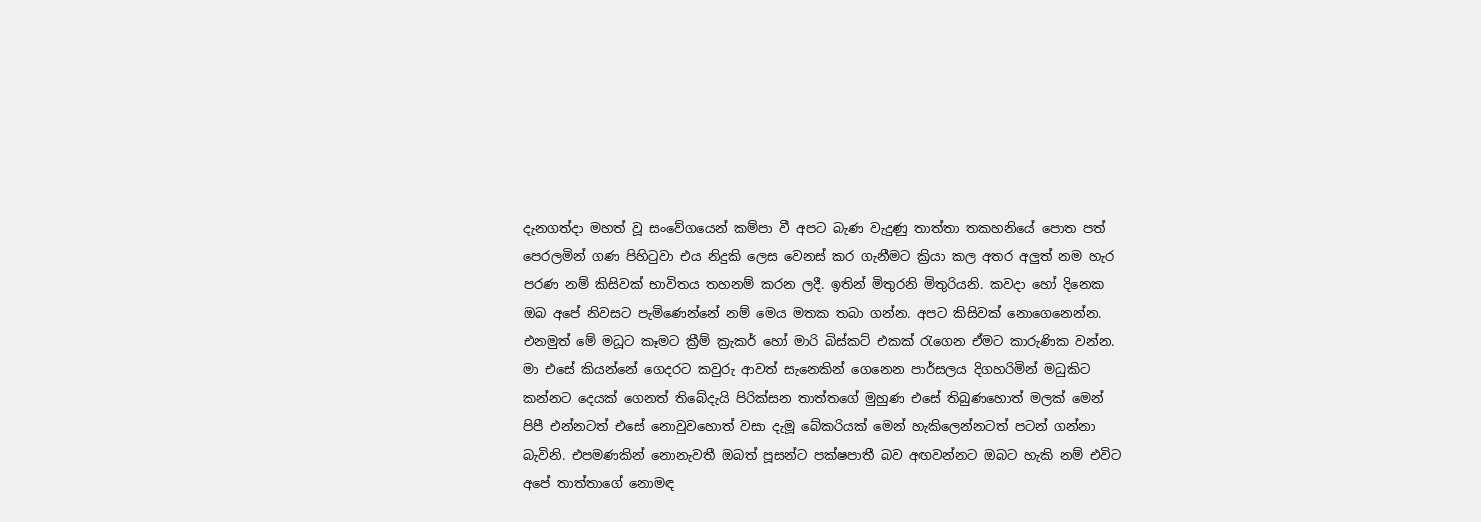දැනගත්දා මහත් වූ සංවේගයෙන් කම්පා වී අපට බැණ වැදුණු තාත්තා තකහනියේ පොත පත් පෙරලමින් ගණ පිහිටුවා එය නිදුකි ලෙස වෙනස් කර ගැනීමට ක්‍රියා කල අතර අලුත් නම හැර පරණ නම් කිසිවක් භාවිතය තහනම් කරන ලදී. ඉතින් මිතුරනි මිතුරියනි. කවදා හෝ දිනෙක ඔබ අපේ නිවසට පැමිණෙන්නේ නම් මෙය මතක තබා ගන්න. අපට කිසිවක් නොගෙනෙන්න. එනමුත් මේ මධූට කෑමට ක්‍රීම් ක්‍රැකර් හෝ මාරි බිස්කට් එකක් රැගෙන ඒමට කාරුණික වන්න. මා එසේ කියන්නේ ගෙදරට කවුරු ආවත් සැනෙකින් ගෙනෙන පාර්සලය දිගහරිමින් මධුකිට කන්නට දෙයක් ගෙනත් තිබේදැයි පිරික්සන තාත්තගේ මුහුණ එසේ තිබුණහොත් මලක් මෙන් පිපී එන්නටත් එසේ නොවුවහොත් වසා දැමූ බේකරියක් මෙන් හැකිලෙන්නටත් පටන් ගන්නා බැවිනි. එපමණකින් නොනැවතී ඔබත් පූසන්ට පක්ෂපාතී බව අඟවන්නට ඔබට හැකි නම් එවිට අපේ තාත්තාගේ නොමඳ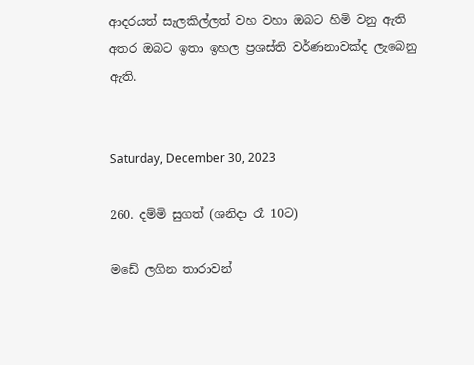ආදරයත් සැලකිල්ලත් වහ වහා ඔබට හිමි වනු ඇති අතර ඔබට ඉතා ඉහල ප්‍රශස්ති වර්ණනාවක්ද ලැබෙනු ඇති.


Saturday, December 30, 2023

260. දම්මි සුගත් (ශනිදා රෑ 10ට)

මඩේ ලගින තාරාවන්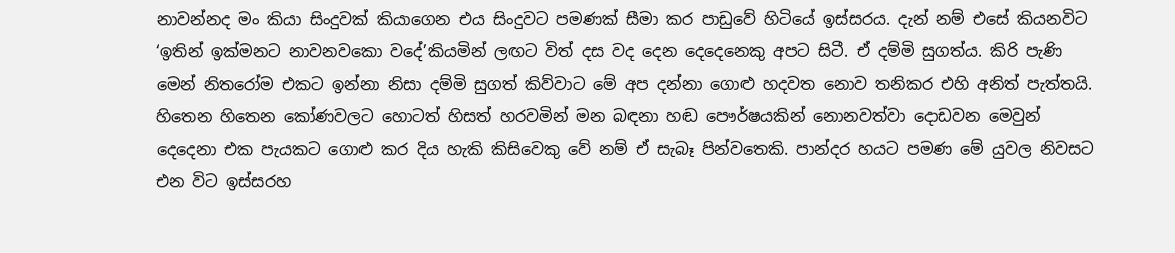නාවන්නද මං කියා සිංදුවක් කියාගෙන එය සිංදුවට පමණක් සීමා කර පාඩුවේ හිටියේ ඉස්සරය. දැන් නම් එසේ කියනවිට ‘ඉතින් ඉක්මනට නාවනවකො වදේ’කියමින් ලඟට විත් දස වද දෙන දෙදෙනෙකු අපට සිටී. ඒ දම්මි සුගත්ය. කිරි පැණි මෙන් නිතරෝම එකට ඉන්නා නිසා දම්මි සුගත් කිව්වාට මේ අප දන්නා ගොළු හදවත නොව තනිකර එහි අනිත් පැත්තයි. හිතෙන හිතෙන කෝණවලට හොටත් හිසත් හරවමින් මන බඳනා හඬ පෞර්ෂයකින් නොනවත්වා දොඩවන මෙවුන් දෙදෙනා එක පැයකට ගොළු කර දිය හැකි කිසිවෙකු වේ නම් ඒ සැබෑ පින්වතෙකි. පාන්දර හයට පමණ මේ යුවල නිවසට එන විට ඉස්සරහ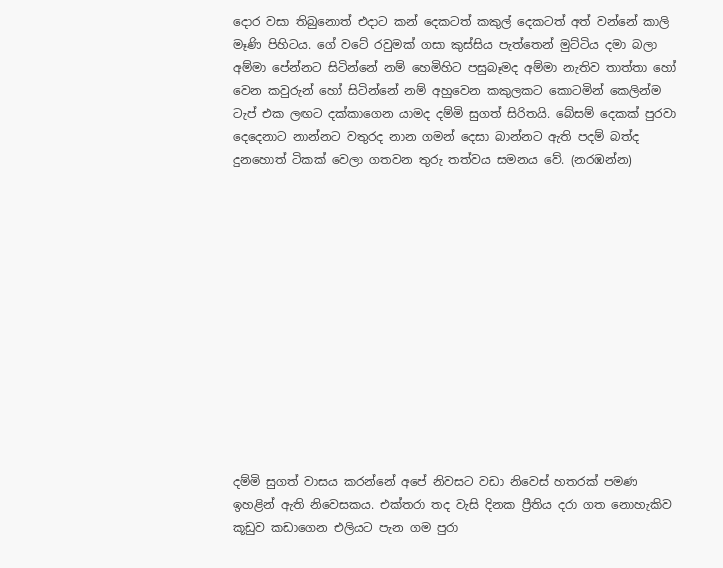දොර වසා තිබුනොත් එදාට කන් දෙකටත් කකුල් දෙකටත් අත් වන්නේ කාලි මෑණි පිහිටය. ගේ වටේ රවුමක් ගසා කුස්සිය පැත්තෙන් මුට්ටිය දමා බලා අම්මා පේන්නට සිටින්නේ නම් හෙමිහිට පසුබෑමද අම්මා නැතිව තාත්තා හෝ වෙන කවුරුන් හෝ සිටින්නේ නම් අහුවෙන කකුලකට කොටමින් කෙලින්ම ටැප් එක ලඟට දක්කාගෙන යාමද දම්මි සුගත් සිරිතයි. බේසම් දෙකක් පුරවා දෙදෙනාට නාන්නට වතුරද නාන ගමන් දෙසා බාන්නට ඇති පදම් බත්ද දුනහොත් ටිකක් වෙලා ගතවන තුරු තත්වය සමනය වේ. (නරඹන්න)













දම්මි සුගත් වාසය කරන්නේ අපේ නිවසට වඩා නිවෙස් හතරක් පමණ ඉහළින් ඇති නිවෙසකය. එක්තරා තද වැසි දිනක ප්‍රීතිය දරා ගත නොහැකිව කූඩුව කඩාගෙන එලියට පැන ගම පුරා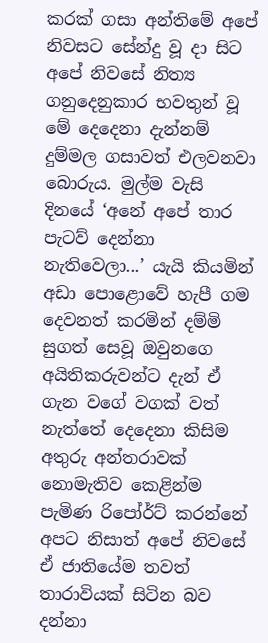කරක් ගසා අන්තිමේ අපේ නිවසට සේන්දු වූ දා සිට අපේ නිවසේ නිත්‍ය ගනුදෙනුකාර භවතුන් වූ මේ දෙදෙනා දැන්නම් දුම්මල ගසාවත් එලවනවා බොරුය. මුල්ම වැසි දිනයේ ‘අනේ අපේ තාර පැටව් දෙන්නා නැතිවෙලා...’ යැයි කියමින් අඩා පොළොවේ හැපී ගම දෙවනත් කරමින් දම්මි සුගත් සෙවූ ඔවුනගෙ අයිතිකරුවන්ට දැන් ඒ ගැන වගේ වගක් වත් නැත්තේ දෙදෙනා කිසිම අතුරු අන්තරාවක් නොමැතිව කෙළින්ම පැමිණ රිපෝර්ට් කරන්නේ අපට නිසාත් අපේ නිවසේ ඒ ජාතියේම තවත් තාරාවියක් සිටින බව දන්නා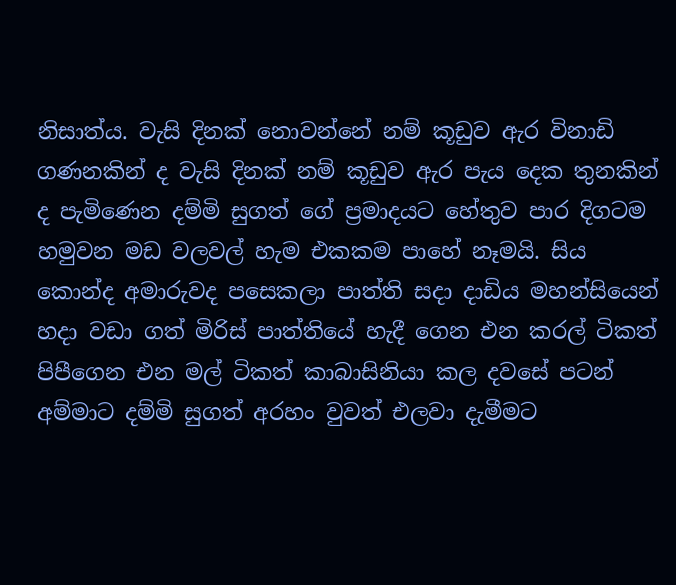නිසාත්ය. වැසි දිනක් නොවන්නේ නම් කූඩුව ඇර විනාඩි ගණනකින් ද වැසි දිනක් නම් කූඩුව ඇර පැය දෙක තුනකින් ද පැමිණෙන දම්මි සුගත් ගේ ප්‍රමාදයට හේතුව පාර දිගටම හමුවන මඩ වලවල් හැම එකකම පාහේ නෑමයි. සිය කොන්ද අමාරුවද පසෙකලා පාත්ති සදා දාඩිය මහන්සියෙන් හදා වඩා ගත් මිරිස් පාත්තියේ හැදී ගෙන එන කරල් ටිකත් පිපීගෙන එන මල් ටිකත් කාබාසිනියා කල දවසේ පටන් අම්මාට දම්මි සුගත් අරහං වුවත් එලවා දැමීමට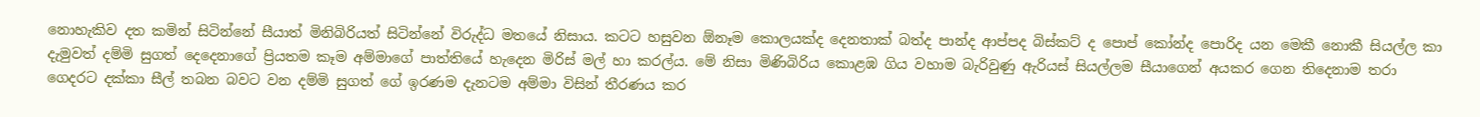නොහැකිව දත කමින් සිටින්නේ සීයාත් මිනිබිරියත් සිටින්නේ විරුද්ධ මතයේ නිසාය. කටට හසුවන ඕනෑම කොලයක්ද දෙනතාක් බත්ද පාන්ද ආප්පද බිස්කට් ද පොප් කෝන්ද පොරිද යන මෙකී නොකී සියල්ල කා දැමුවත් දම්මි සුගත් දෙදෙනාගේ ප්‍රියතම කෑම අම්මාගේ පාත්තියේ හැදෙන මිරිස් මල් හා කරල්ය. මේ නිසා මිණිබිරිය කොළඹ ගිය වහාම බැරිවුණු ඇරියස් සියල්ලම සීයාගෙන් අයකර ගෙන තිදෙනාම තරා ගෙදරට දක්කා සීල් තබන බවට වන දම්මි සුගත් ගේ ඉරණම දැනටම අම්මා විසින් තීරණය කර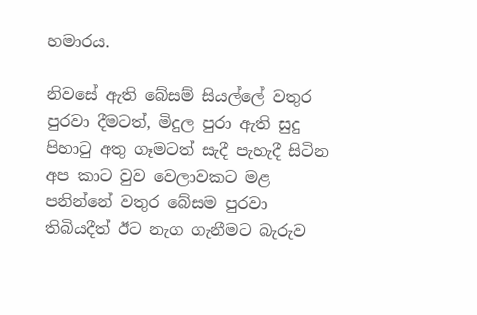හමාරය.

නිවසේ ඇති බේසම් සියල්ලේ වතුර පුරවා දීමටත්, මිදුල පුරා ඇති සුදු පිහාටු අතු ගෑමටත් සැදී පැහැදී සිටින අප කාට වුව වෙලාවකට මළ පනින්නේ වතුර බේසම පුරවා තිබියදීත් ඊට නැග ගැනීමට බැරුව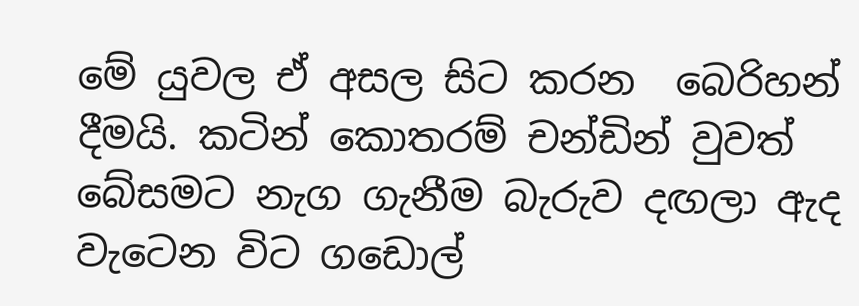මේ යුවල ඒ අසල සිට කරන  බෙරිහන් දීමයි. කටින් කොතරම් චන්ඩින් වුවත් බේසමට නැග ගැනීම බැරුව දඟලා ඇද වැටෙන විට ගඩොල්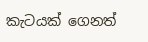කැටයක් ගෙනත්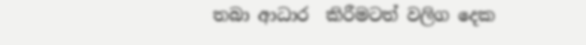තබා ආධාර  කිරීමටත් වලිග දෙක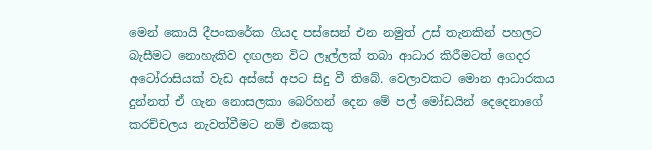මෙන් කොයි දීපංකරේක ගියද පස්සෙන් එන නමුත් උස් තැනකින් පහලට බැසීමට නොහැකිව දඟලන විට ලෑල්ලක් තබා ආධාර කිරීමටත් ගෙදර අටෝරාසියක් වැඩ අස්සේ අපට සිදු වී තිබේ. වෙලාවකට මොන ආධාරකය දුන්නත් ඒ ගැන නොසලකා බෙරිහන් දෙන මේ පල් මෝඩයින් දෙදෙනාගේ කරච්චලය නැවත්වීමට නම් එකෙකු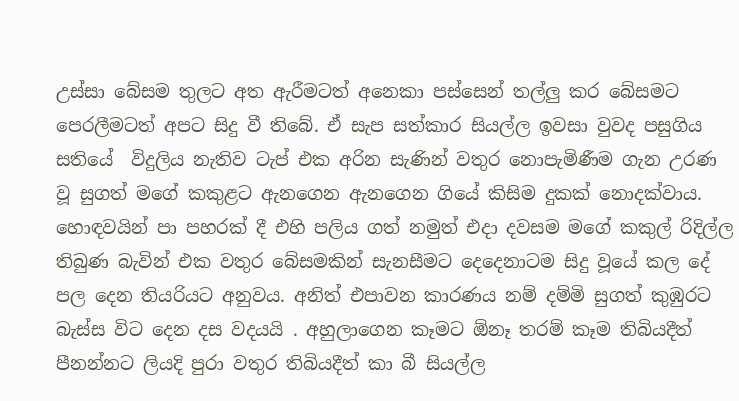උස්සා බේසම තුලට අත ඇරීමටත් අනෙකා පස්සෙන් තල්ලු කර බේසමට පෙරලීමටත් අපට සිදු වී තිබේ. ඒ සැප සත්කාර සියල්ල ඉවසා වුවද පසුගිය සතියේ  විදුලිය නැතිව ටැප් එක අරින සැණින් වතුර නොපැමිණීම ගැන උරණ වූ සුගත් මගේ කකුළට ඇනගෙන ඇනගෙන ගියේ කිසිම දුකක් නොදක්වාය. හොඳවයින් පා පහරක් දී එහි පලිය ගත් නමුත් එදා දවසම මගේ කකුල් රිදිල්ල තිබුණ බැවින් එක වතුර බේසමකින් සැනසීමට දෙදෙනාටම සිදු වූයේ කල දේ පල දෙන තියරියට අනුවය. අනිත් එපාවන කාරණය නම් දම්මි සුගත් කුඹුරට බැස්ස විට දෙන දස වදයයි . අහුලාගෙන කෑමට ඕනෑ තරම් කෑම තිබියදීත් පීනන්නට ලියදි පුරා වතුර තිබියදීත් කා බී සියල්ල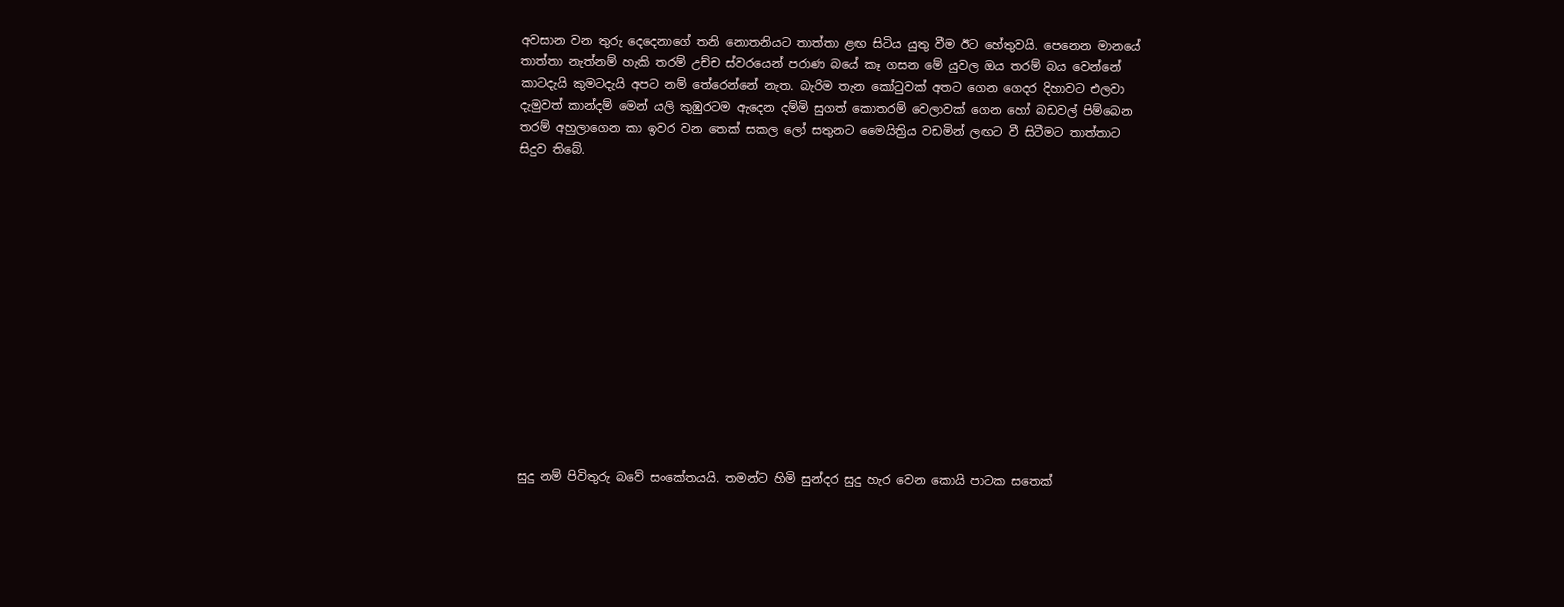අවසාන වන තුරු දෙදෙනාගේ තනි නොතනියට තාත්තා ළඟ සිටිය යුතු වීම ඊට හේතුවයි. පෙනෙන මානයේ තාත්තා නැත්නම් හැකි තරම් උච්ච ස්වරයෙන් පරාණ බයේ කෑ ගසන මේ යුවල ඔය තරම් බය වෙන්නේ කාටදැයි කුමටදැයි අපට නම් තේරෙන්නේ නැත. බැරිම තැන කෝටුවක් අතට ගෙන ගෙදර දිහාවට එලවා දැමුවත් කාන්දම් මෙන් යලි කුඹුරටම ඇදෙන දම්මි සුගත් කොතරම් වෙලාවක් ගෙන හෝ බඩවල් පිම්බෙන තරම් අහුලාගෙන කා ඉවර වන තෙක් සකල ලෝ සතුනට මෛයිත්‍රිය වඩමින් ලඟට වී සිටීමට තාත්තාට සිදුව තිබේ.














සුදු නම් පිවිතුරු බවේ සංකේතයයි. තමන්ට හිමි සුන්දර සුදු හැර වෙන කොයි පාටක සතෙක්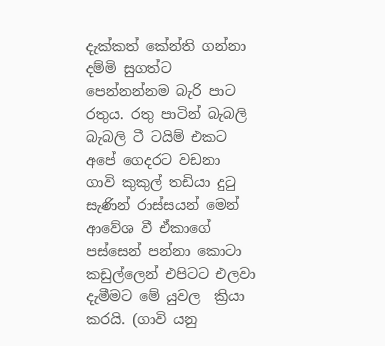දැක්කත් කේන්ති ගන්නා දම්මි සුගත්ට පෙන්නන්නම බැරි පාට රතුය. රතු පාටින් බැබලි බැබලි ටී ටයිම් එකට අපේ ගෙදරට වඩනා ගාවි කුකුල් තඩියා දුටු සැණින් රාස්සයන් මෙන් ආවේශ වී ඒකාගේ පස්සෙන් පන්නා කොටා කඩුල්ලෙන් එපිටට එලවා දැමීමට මේ යුවල  ක්‍රියා කරයි. (ගාවි යනු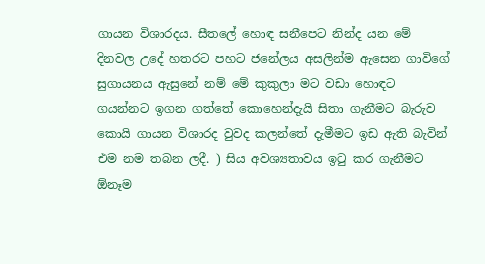ගායන විශාරදය. සීතලේ හොඳ සනීපෙට නින්ද යන මේ දිනවල උදේ හතරට පහට ජනේලය අසලින්ම ඇසෙන ගාවිගේ සුගායනය ඇසුනේ නම් මේ කුකුලා මට වඩා හොඳට ගයන්නට ඉගන ගත්තේ කොහෙන්දැයි සිතා ගැනීමට බැරුව කොයි ගායන විශාරද වුවද කලන්තේ දැමීමට ඉඩ ඇති බැවින් එම නම තබන ලදී. ) සිය අවශ්‍යතාවය ඉටු කර ගැනීමට ඕනෑම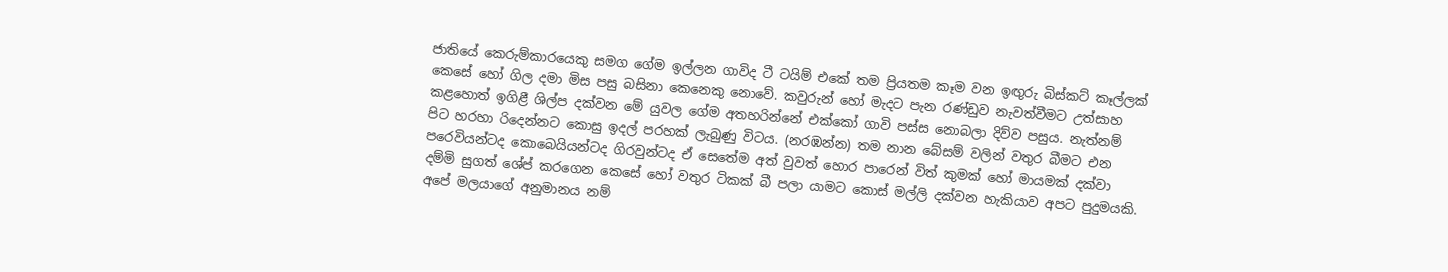ජාතියේ කෙරුම්කාරයෙකු සමග ගේම ඉල්ලන ගාවිද ටී ටයිම් එකේ තම ප්‍රියතම කෑම වන ඉඟුරු බිස්කට් කෑල්ලක් කෙසේ හෝ ගිල දමා මිස පසු බසිනා කෙනෙකු නොවේ. කවුරුන් හෝ මැදට පැන රණ්ඩුව නැවත්වීමට උත්සාහ කළහොත් ඉගිළී ශිල්ප දක්වන මේ යුවල ගේම අතහරින්නේ එක්කෝ ගාවි පස්ස නොබලා දිව්ව පසුය. නැත්නම් පිට හරහා රිදෙන්නට කොසු ඉදල් පරහක් ලැබුණු විටය. (නරඹන්න) තම නාන බේසම් වලින් වතුර බීමට එන පරෙවියන්ටද කොබෙයියන්ටද ගිරවුන්ටද ඒ සෙතේම අත් වුවත් හොර පාරෙන් විත් කුමක් හෝ මායමක් දක්වා දම්මි සුගත් ශේප් කරගෙන කෙසේ හෝ වතුර ටිකක් බී පලා යාමට කොස් මල්ලි දක්වන හැකියාව අපට පුදුමයකි. අපේ මලයාගේ අනුමානය නම්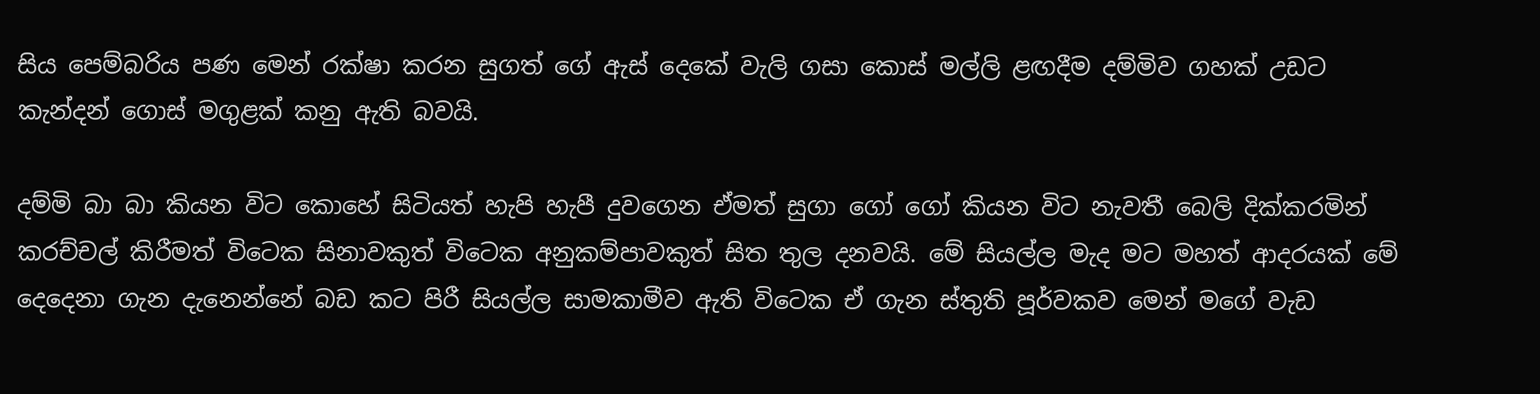සිය පෙම්බරිය පණ මෙන් රක්ෂා කරන සුගත් ගේ ඇස් දෙකේ වැලි ගසා කොස් මල්ලි ළඟදීම දම්මිව ගහක් උඩට කැන්දන් ගොස් මගුළක් කනු ඇති බවයි.

දම්මි බා බා කියන විට කොහේ සිටියත් හැපි හැපී දුවගෙන ඒමත් සුගා ගෝ ගෝ කියන විට නැවතී බෙලි දික්කරමින් කරච්චල් කිරීමත් විටෙක සිනාවකුත් විටෙක අනුකම්පාවකුත් සිත තුල දනවයි. මේ සියල්ල මැද මට මහත් ආදරයක් මේ දෙදෙනා ගැන දැනෙන්නේ බඩ කට පිරී සියල්ල සාමකාමීව ඇති විටෙක ඒ ගැන ස්තුති පූර්වකව මෙන් මගේ වැඩ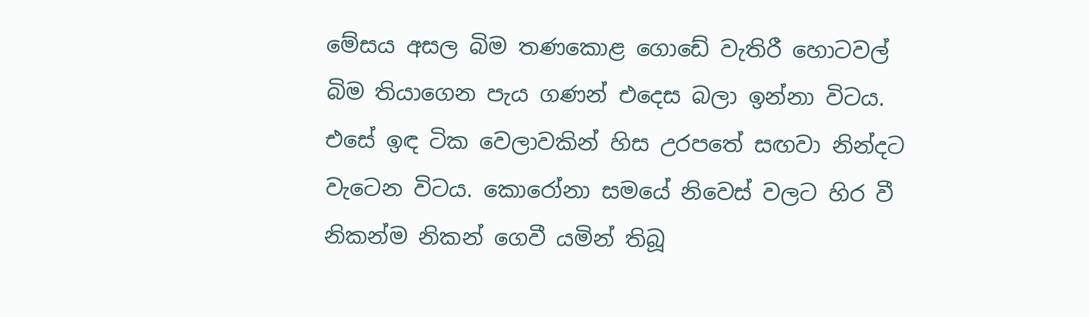මේසය අසල බිම තණකොළ ගොඩේ වැතිරී හොටවල් බිම තියාගෙන පැය ගණන් එදෙස බලා ඉන්නා විටය. එසේ ඉඳ ටික වෙලාවකින් හිස උරපතේ සඟවා නින්දට වැටෙන විටය. කොරෝනා සමයේ නිවෙස් වලට හිර වී නිකන්ම නිකන් ගෙවී යමින් තිබූ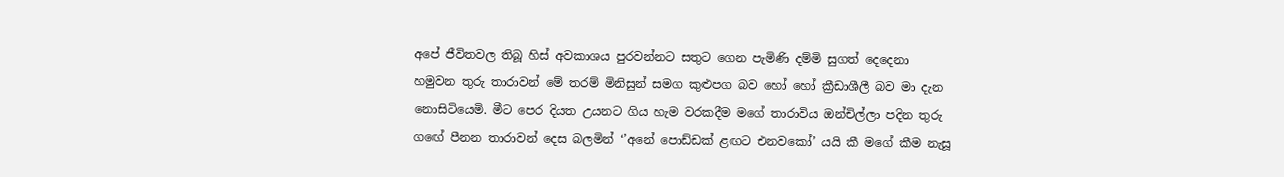අපේ ජීවිතවල තිබූ හිස් අවකාශය පුරවන්නට සතුට ගෙන පැමිණි දම්මි සුගත් දෙදෙනා හමුවන තුරු තාරාවන් මේ තරම් මිනිසුන් සමග කුළුපග බව හෝ හෝ ක්‍රීඩාශීලී බව මා දැන නොසිටියෙමි. මීට පෙර දියත උයනට ගිය හැම වරකදීම මගේ තාරාවිය ඔන්චිල්ලා පදින තුරු ගඟේ පීනන තාරාවන් දෙස බලමින් ‘’අනේ පොඩ්ඩක් ළඟට එනවකෝ’ යයි කී මගේ කීම නැසූ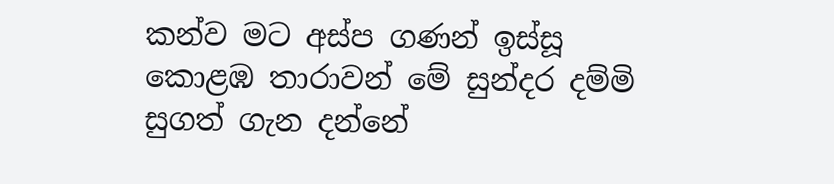කන්ව මට අස්ප ගණන් ඉස්සූ කොළඹ තාරාවන් මේ සුන්දර දම්මි සුගත් ගැන දන්නේ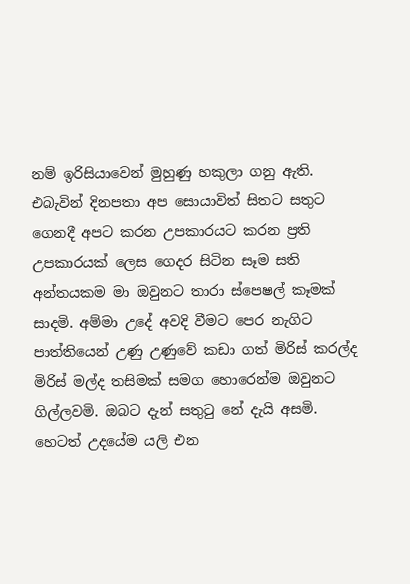නම් ඉරිසියාවෙන් මුහුණු හකුලා ගනු ඇති. එබැවින් දිනපතා අප සොයාවිත් සිතට සතුට ගෙනදී අපට කරන උපකාරයට කරන ප්‍රති උපකාරයක් ලෙස ගෙදර සිටින සෑම සති අන්තයකම මා ඔවුනට තාරා ස්පෙෂල් කෑමක් සාදමි. අම්මා උදේ අවදි වීමට පෙර නැගිට පාත්තියෙන් උණු උණුවේ කඩා ගත් මිරිස් කරල්ද මිරිස් මල්ද තසිමක් සමග හොරෙන්ම ඔවුනට ගිල්ලවමි. ඔබට දැන් සතුටු නේ දැයි අසමි. හෙටත් උදයේම යලි එන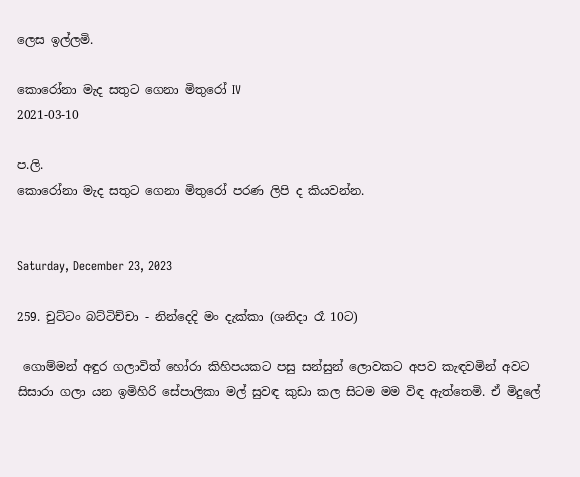ලෙස ඉල්ලමි.

කොරෝනා මැද සතුට ගෙනා මිතුරෝ IV
2021-03-10

ප.ලි.
කොරෝනා මැද සතුට ගෙනා මිතුරෝ පරණ ලිපි ද කියවන්න.


Saturday, December 23, 2023

259. චුට්ටං බට්ටිච්චා - නින්දෙදි මං දැක්කා (ශනිදා රෑ 10ට)

 ගොම්මන් අඳුර ගලාවිත් හෝරා කිහිපයකට පසු සන්සුන් ලොවකට අපව කැඳවමින් අවට සිසාරා ගලා යන ඉමිහිරි සේපාලිකා මල් සුවඳ කුඩා කල සිටම මම විඳ ඇත්තෙමි. ඒ මිදුලේ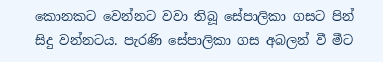කොනකට වෙන්නට වවා තිබූ සේපාලිකා ගසට පින් සිදු වන්නටය. පැරණි සේපාලිකා ගස අබලන් වී මීට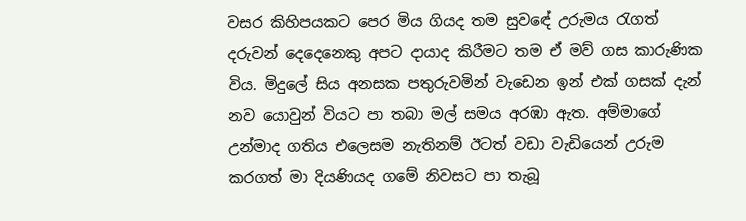වසර කිහිපයකට පෙර මිය ගියද තම සුවඳේ උරුමය රැගත් දරුවන් දෙදෙනෙකු අපට දායාද කිරීමට තම ඒ මව් ගස කාරුණික විය. මිදුලේ සිය අනසක පතුරුවමින් වැඩෙන ඉන් එක් ගසක් දැන් නව යොවුන් වියට පා තබා මල් සමය අරඹා ඇත. අම්මාගේ උන්මාද ගතිය එලෙසම නැතිනම් ඊටත් වඩා වැඩියෙන් උරුම කරගත් මා දියණියද ගමේ නිවසට පා තැබූ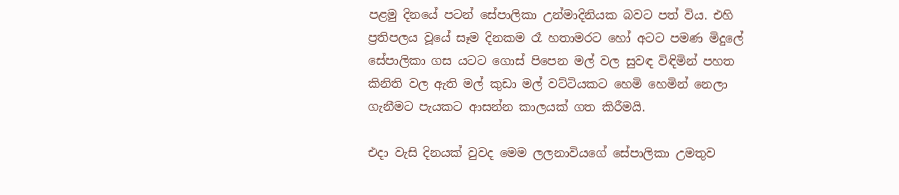පළමු දිනයේ පටන් සේපාලිකා උන්මාදිනියක බවට පත් විය. එහි ප්‍රතිපලය වූයේ සෑම දිනකම රෑ හතාමරට හෝ අටට පමණ මිදුලේ සේපාලිකා ගස යටට ගොස් පිපෙන මල් වල සුවඳ විඳිමින් පහත කිනිති වල ඇති මල් කුඩා මල් වට්ටියකට හෙමි හෙමින් නෙලා ගැනීමට පැයකට ආසන්න කාලයක් ගත කිරීමයි.

එදා වැසි දිනයක් වුවද මෙම ලලනාවියගේ සේපාලිකා උමතුව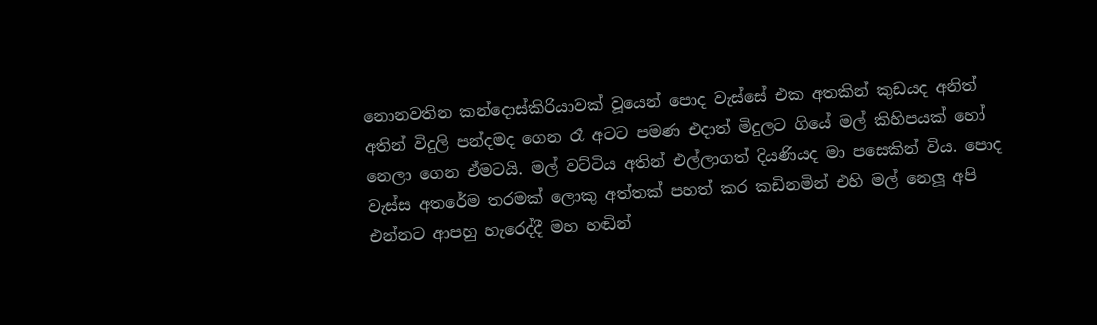නොනවතින කන්දොස්කිරියාවක් වූයෙන් පොද වැස්සේ එක අතකින් කුඩයද අනිත් අතින් විදුලි පන්දමද ගෙන රෑ අටට පමණ එදාත් මිදුලට ගියේ මල් කිහිපයක් හෝ නෙලා ගෙන ඒමටයි. මල් වට්ටිය අතින් එල්ලාගත් දියණියද මා පසෙකින් විය. පොද වැස්ස අතරේම තරමක් ලොකු අත්තක් පහත් කර කඩිනමින් එහි මල් නෙලූ අපි එන්නට ආපහු හැරෙද්දී මහ හඬින්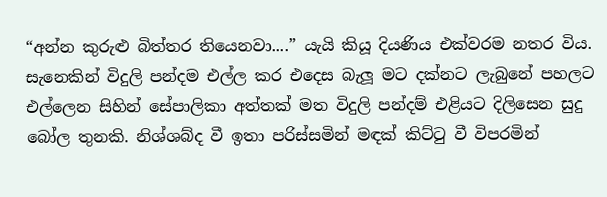“අන්න කුරුළු බිත්තර තියෙනවා....” යැයි කියූ දියණිය එක්වරම නතර විය. සැනෙකින් විදුලි පන්දම එල්ල කර එදෙස බැලූ මට දක්නට ලැබුනේ පහලට එල්ලෙන සිහින් සේපාලිකා අත්තක් මත විදුලි පන්දම් එළියට දිලිසෙන සුදු බෝල තුනකි. නිශ්ශබ්ද වී ඉතා පරිස්සමින් මඳක් කිට්ටු වී විපරමින්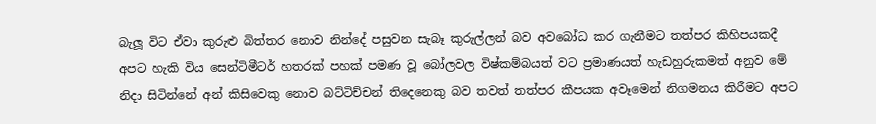බැලූ විට ඒවා කුරුළු බිත්තර නොව නින්දේ පසුවන සැබෑ කුරුල්ලන් බව අවබෝධ කර ගැනීමට තත්පර කිහිපයකදී අපට හැකි විය සෙන්ටිමීටර් හතරක් පහක් පමණ වූ බෝලවල විෂ්කම්බයත් වට ප්‍රමාණයත් හැඩහුරුකමත් අනුව මේ නිදා සිටින්නේ අන් කිසිවෙකු නොව බට්ටිච්චන් තිදෙනෙකු බව තවත් තත්පර කීපයක අවෑමෙන් නිගමනය කිරීමට අපට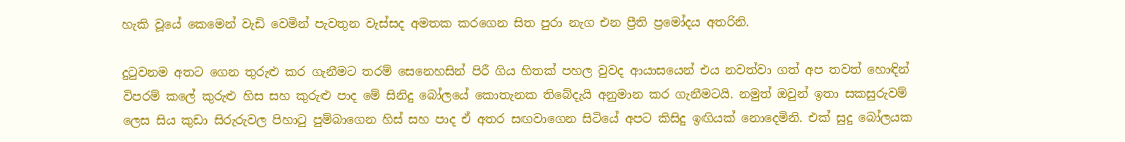හැකි වූයේ කෙමෙන් වැඩි වෙමින් පැවතුන වැස්සද අමතක කරගෙන සිත පුරා නැග එන ප්‍රීති ප්‍රමෝදය අතරිනි.

දුටුවනම අතට ගෙන තුරුළු කර ගැනීමට තරම් සෙනෙහසින් පිරී ගිය හිතක් පහල වුවද ආයාසයෙන් එය නවත්වා ගත් අප තවත් හොඳින් විපරම් කලේ කුරුළු හිස සහ කුරුළු පාද මේ සිනිදු බෝලයේ කොතැනක තිබේදැයි අනුමාන කර ගැනීමටයි. නමුත් ඔවුන් ඉතා සකසුරුවම් ලෙස සිය කුඩා සිරුරුවල පිහාටු පුම්බාගෙන හිස් සහ පාද ඒ අතර සඟවාගෙන සිටියේ අපට කිසිදු ඉඟියක් නොදෙමිනි. එක් සුදු බෝලයක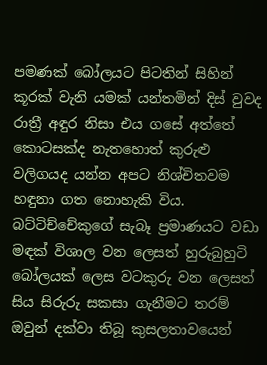පමණක් බෝලයට පිටතින් සිහින් කූරක් වැනි යමක් යන්තමින් දිස් වුවද රාත්‍රී අඳුර නිසා එය ගසේ අත්තේ කොටසක්ද නැතහොත් කුරුළු වලිගයද යන්න අපට නිශ්චිතවම හඳුනා ගත නොහැකි විය. බට්ටිච්චේකුගේ සැබෑ ප්‍රමාණයට වඩා මඳක් විශාල වන ලෙසත් හුරුබුහුටි බෝලයක් ලෙස වටකුරු වන ලෙසත් සිය සිරුරු සකසා ගැනීමට තරම් ඔවුන් දක්වා තිබූ කුසලතාවයෙන්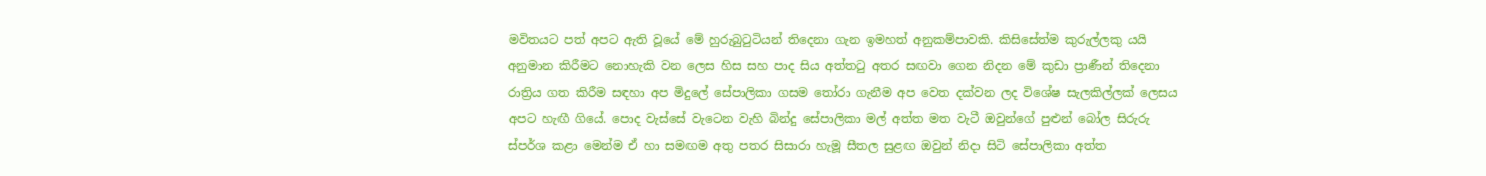මවිතයට පත් අපට ඇති වූයේ මේ හුරුබුටුටියන් තිදෙනා ගැන ඉමහත් අනුකම්පාවකි. කිසිසේත්ම කුරුල්ලකු යයි අනුමාන කිරීමට නොහැකි වන ලෙස හිස සහ පාද සිය අත්තටු අතර සඟවා ගෙන නිදන මේ කුඩා ප්‍රාණීන් තිදෙනා රාත්‍රිය ගත කිරීම සඳහා අප මිදුලේ සේපාලිකා ගසම තෝරා ගැනීම අප වෙත දක්වන ලද විශේෂ සැලකිල්ලක් ලෙසය අපට හැඟී ගියේ. පොද වැස්සේ වැටෙන වැහි බින්දු සේපාලිකා මල් අත්ත මත වැටී ඔවුන්ගේ පුළුන් බෝල සිරුරු ස්පර්ශ කළා මෙන්ම ඒ හා සමඟම අතු පතර සිසාරා හැමූ සීතල සුළඟ ඔවුන් නිදා සිටි සේපාලිකා අත්ත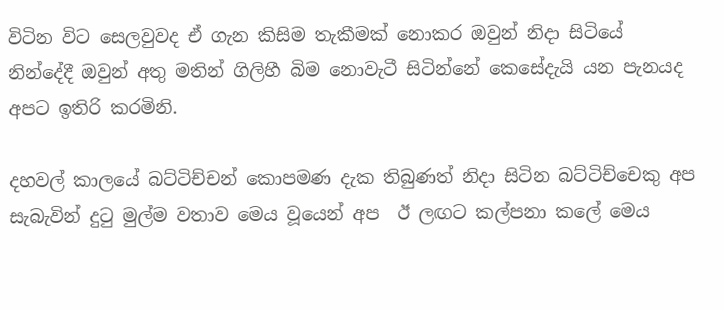විටින විට සෙලවුවද ඒ ගැන කිසිම තැකීමක් නොකර ඔවුන් නිදා සිටියේ නින්දේදී ඔවුන් අතු මතින් ගිලිහී බිම නොවැටී සිටින්නේ කෙසේදැයි යන පැනයද අපට ඉතිරි කරමිනි.

දහවල් කාලයේ බට්ටිච්චන් කොපමණ දැක තිබුණත් නිදා සිටින බට්ටිච්චෙකු අප සැබැවින් දුටු මුල්ම වතාව මෙය වූයෙන් අප  ඊ ලඟට කල්පනා කලේ මෙය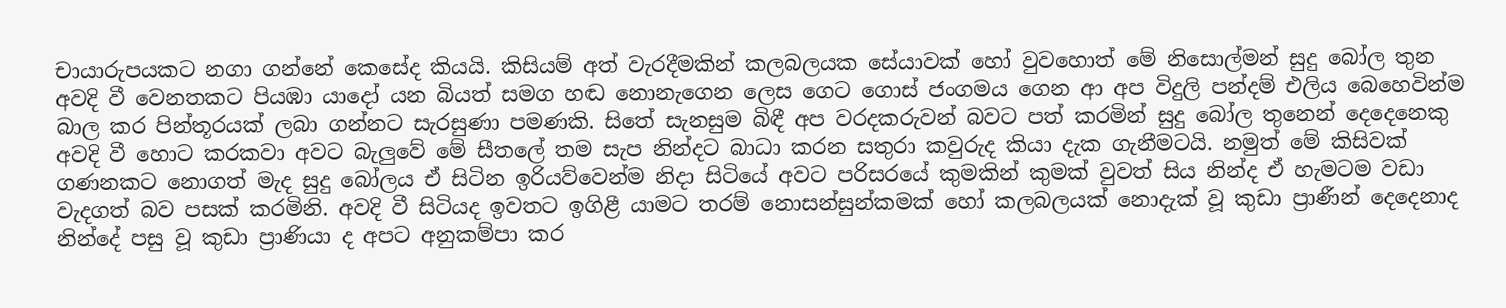චායාරුපයකට නගා ගන්නේ කෙසේද කියයි. කිසියම් අත් වැරදීමකින් කලබලයක සේයාවක් හෝ වුවහොත් මේ නිසොල්මන් සුදු බෝල තුන අවදි වී වෙනතකට පියඹා යාදෝ යන බියත් සමග හඬ නොනැගෙන ලෙස ගෙට ගොස් ජංගමය ගෙන ආ අප විදුලි පන්දම් එලිය බෙහෙවින්ම බාල කර පින්තූරයක් ලබා ගන්නට සැරසුණා පමණකි. සිතේ සැනසුම බිඳී අප වරදකරුවන් බවට පත් කරමින් සුදු බෝල තුනෙන් දෙදෙනෙකු අවදි වී හොට කරකවා අවට බැලුවේ මේ සීතලේ තම සැප නින්දට බාධා කරන සතුරා කවුරුද කියා දැක ගැනීමටයි. නමුත් මේ කිසිවක් ගණනකට නොගත් මැද සුදු බෝලය ඒ සිටින ඉරියව්වෙන්ම නිදා සිටියේ අවට පරිසරයේ කුමකින් කුමක් වුවත් සිය නින්ද ඒ හැමටම වඩා වැදගත් බව පසක් කරමිනි. අවදි වී සිටියද ඉවතට ඉගිළී යාමට තරම් නොසන්සුන්කමක් හෝ කලබලයක් නොදැක් වූ කුඩා ප්‍රාණීන් දෙදෙනාද නින්දේ පසු වූ කුඩා ප්‍රාණියා ද අපට අනුකම්පා කර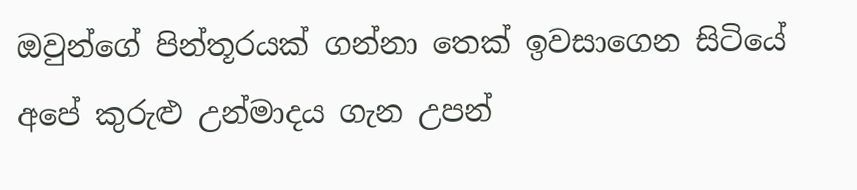ඔවුන්ගේ පින්තූරයක් ගන්නා තෙක් ඉවසාගෙන සිටියේ අපේ කුරුළු උන්මාදය ගැන උපන්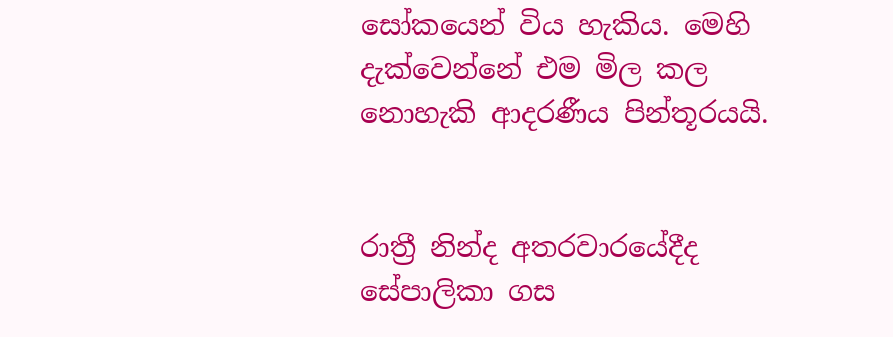සෝකයෙන් විය හැකිය. මෙහි දැක්වෙන්නේ එම මිල කල නොහැකි ආදරණීය පින්තූරයයි.


රාත්‍රී නින්ද අතරවාරයේදීද සේපාලිකා ගස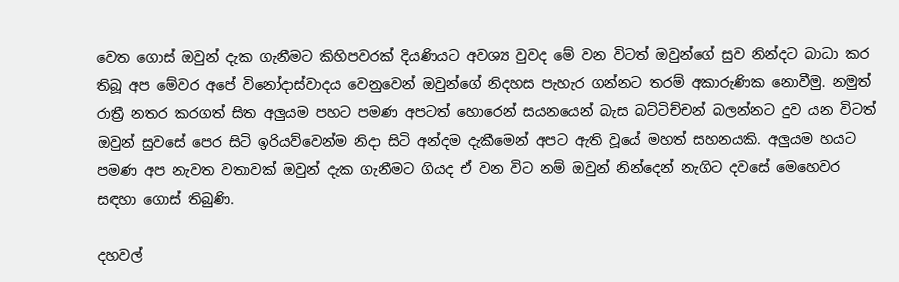වෙත ගොස් ඔවුන් දැක ගැනීමට කිහිපවරක් දියණියට අවශ්‍ය වුවද මේ වන විටත් ඔවුන්ගේ සුව නින්දට බාධා කර තිබූ අප මේවර අපේ විනෝදාස්වාදය වෙනුවෙන් ඔවුන්ගේ නිදහස පැහැර ගන්නට තරම් අකාරුණික නොවීමු. නමුත් රාත්‍රී නතර කරගත් සිත අලුයම පහට පමණ අපටත් හොරෙන් සයනයෙන් බැස බට්ටිච්චන් බලන්නට දුව යන විටත් ඔවුන් සුවසේ පෙර සිටි ඉරියව්වෙන්ම නිදා සිටි අන්දම දැකීමෙන් අපට ඇති වූයේ මහත් සහනයකි. අලුයම හයට පමණ අප නැවත වතාවක් ඔවුන් දැක ගැනීමට ගියද ඒ වන විට නම් ඔවුන් නින්දෙන් නැගිට දවසේ මෙහෙවර සඳහා ගොස් තිබුණි.

දහවල්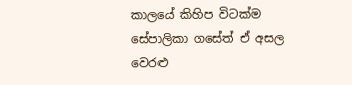කාලයේ කිහිප විටක්ම සේපාලිකා ගසේත් ඒ අසල වෙරළු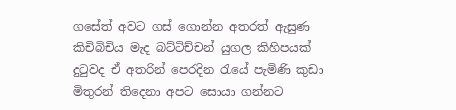ගසේත් අවට ගස් ගොන්න අතරත් ඇසුණ කිචිබිචිය මැද බට්ටිච්චන් යුගල කිහිපයක් දුටුවද ඒ අතරින් පෙරදින රැයේ පැමිණි කුඩා මිතුරන් තිදෙනා අපට සොයා ගන්නට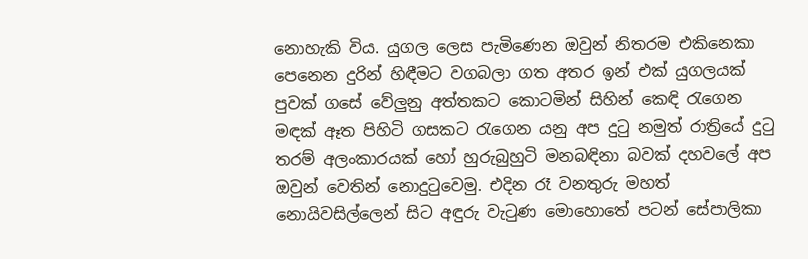නොහැකි විය. යුගල ලෙස පැමිණෙන ඔවුන් නිතරම එකිනෙකා පෙනෙන දුරින් හිඳීමට වගබලා ගත අතර ඉන් එක් යුගලයක් පුවක් ගසේ වේලුනු අත්තකට කොටමින් සිහින් කෙඳි රැගෙන මඳක් ඈත පිහිටි ගසකට රැගෙන යනු අප දුටු නමුත් රාත්‍රියේ දුටු තරම් අලංකාරයක් හෝ හුරුබුහුටි මනබඳිනා බවක් දහවලේ අප ඔවුන් වෙතින් නොදුටුවෙමු. එදින රෑ වනතුරු මහත් නොයිවසිල්ලෙන් සිට අඳුරු වැටුණ මොහොතේ පටන් සේපාලිකා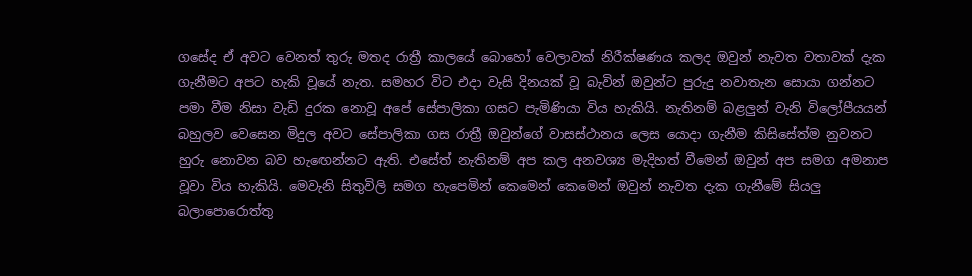ගසේද ඒ අවට වෙනත් තුරු මතද රාත්‍රී කාලයේ බොහෝ වෙලාවක් නිරීක්ෂණය කලද ඔවුන් නැවත වතාවක් දැක ගැනීමට අපට හැකි වූයේ නැත. සමහර විට එදා වැසි දිනයක් වූ බැවින් ඔවුන්ට පුරුදු නවාතැන සොයා ගන්නට පමා වීම නිසා වැඩි දුරක නොවූ අපේ සේපාලිකා ගසට පැමිණියා විය හැකියි. නැතිනම් බළලුන් වැනි විලෝපීයයන් බහුලව වෙසෙන මිදුල අවට සේපාලිකා ගස රාත්‍රී ඔවුන්ගේ වාසස්ථානය ලෙස යොදා ගැනීම කිසිසේත්ම නුවනට හුරු නොවන බව හැඟෙන්නට ඇති. එසේත් නැතිනම් අප කල අනවශ්‍ය මැදිහත් වීමෙන් ඔවුන් අප සමග අමනාප වූවා විය හැකියි. මෙවැනි සිතුවිලි සමග හැපෙමින් කෙමෙන් කෙමෙන් ඔවුන් නැවත දැක ගැනීමේ සියලු බලාපොරොත්තු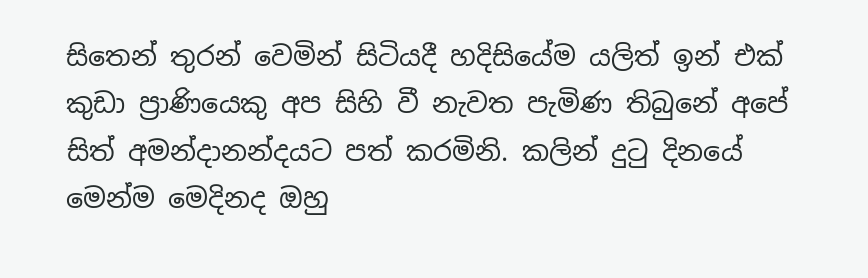සිතෙන් තුරන් වෙමින් සිටියදී හදිසියේම යලිත් ඉන් එක් කුඩා ප්‍රාණියෙකු අප සිහි වී නැවත පැමිණ තිබුනේ අපේ සිත් අමන්දානන්දයට පත් කරමිනි. කලින් දුටු දිනයේ මෙන්ම මෙදිනද ඔහු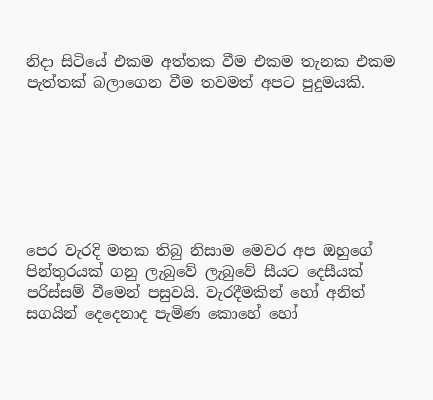නිදා සිටියේ එකම අත්තක වීම එකම තැනක එකම පැත්තක් බලාගෙන වීම තවමත් අපට පුදුමයකි.







පෙර වැරදි මතක තිබු නිසාම මෙවර අප ඔහුගේ පින්තුරයක් ගනු ලැබුවේ ලැබුවේ සීයට දෙසීයක් පරිස්සම් වීමෙන් පසුවයි. වැරදීමකින් හෝ අනිත් සගයින් දෙදෙනාද පැමිණ කොහේ හෝ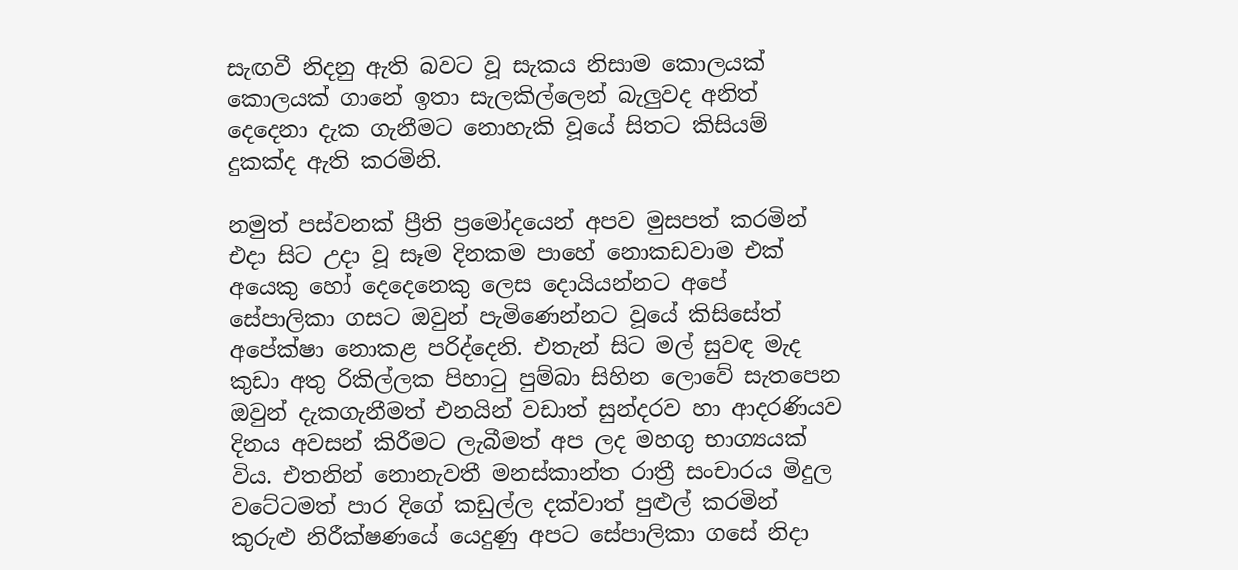සැඟවී නිදනු ඇති බවට වූ සැකය නිසාම කොලයක් කොලයක් ගානේ ඉතා සැලකිල්ලෙන් බැලුවද අනිත් දෙදෙනා දැක ගැනීමට නොහැකි වූයේ සිතට කිසියම් දුකක්ද ඇති කරමිනි.

නමුත් පස්වනක් ප්‍රීති ප්‍රමෝදයෙන් අපව මුසපත් කරමින් එදා සිට උදා වූ සෑම දිනකම පාහේ නොකඩවාම එක් අයෙකු හෝ දෙදෙනෙකු ලෙස දොයියන්නට අපේ සේපාලිකා ගසට ඔවුන් පැමිණෙන්නට වූයේ කිසිසේත් අපේක්ෂා නොකළ පරිද්දෙනි. එතැන් සිට මල් සුවඳ මැද කුඩා අතු රිකිල්ලක පිහාටු පුම්බා සිහින ලොවේ සැතපෙන ඔවුන් දැකගැනීමත් එනයින් වඩාත් සුන්දරව හා ආදරණියව දිනය අවසන් කිරීමට ලැබීමත් අප ලද මහගු භාග්‍යයක් විය. එතනින් නොනැවතී මනස්කාන්ත රාත්‍රී සංචාරය මිදුල වටේටමත් පාර දිගේ කඩුල්ල දක්වාත් පුළුල් කරමින් කුරුළු නිරීක්ෂණයේ යෙදුණු අපට සේපාලිකා ගසේ නිදා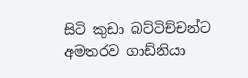සිටි කුඩා බට්ටිච්චන්ට අමතරව ගාඩ්නියා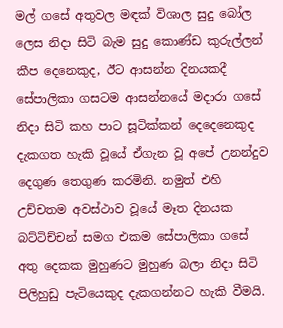මල් ගසේ අතුවල මඳක් විශාල සුදු බෝල ලෙස නිදා සිටි බැම සුදු කොණ්ඩ කුරුල්ලන් කීප දෙනෙකුද, ඊට ආසන්න දිනයකදී සේපාලිකා ගසටම ආසන්නයේ මදාරා ගසේ නිදා සිටි කහ පාට සූටික්කන් දෙදෙනෙකුද දැකගත හැකි වූයේ ඒගැන වූ අපේ උනන්දුව දෙගුණ තෙගුණ කරමිනි. නමුත් එහි උච්චතම අවස්ථාව වූයේ මෑත දිනයක බට්ටිච්චන් සමග එකම සේපාලිකා ගසේ අතු දෙකක මුහුණට මුහුණ බලා නිදා සිටි පිලිහුඩු පැටියෙකුද දැකගන්නට හැකි වීමයි.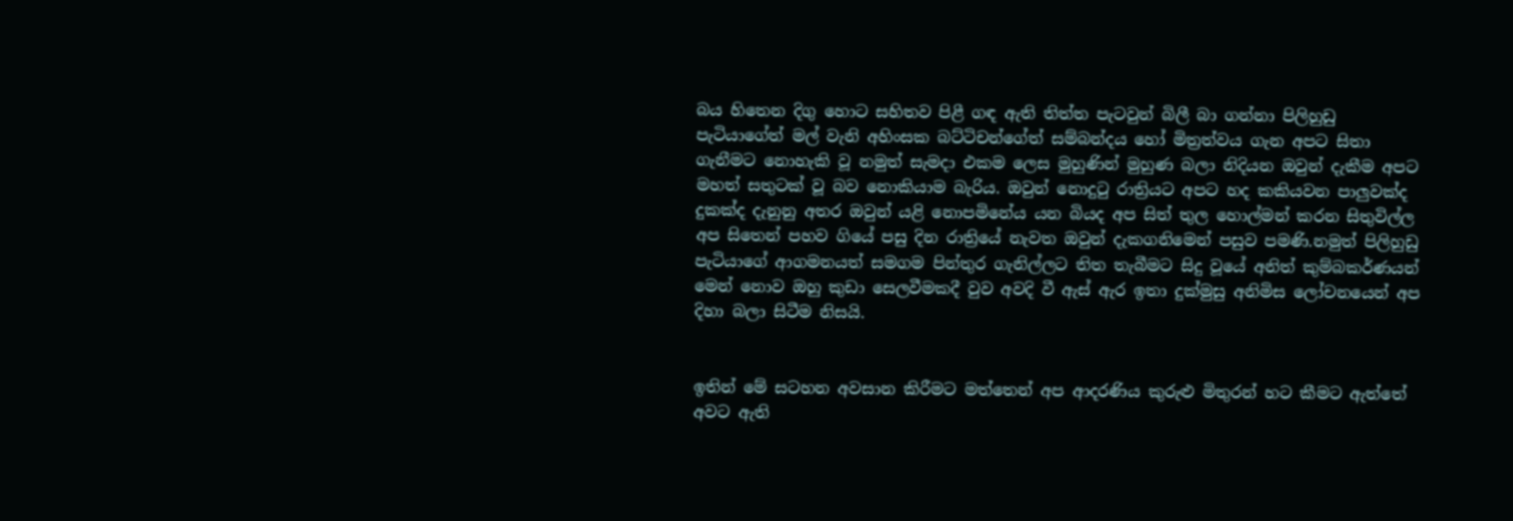බය හිතෙන දිගු හොට සහිතව පිළී ගඳ ඇති තිත්ත පැටවුන් බිලී බා ගන්නා පිලිහුඩු පැටියාගේත් මල් වැනි අහිංසක බට්ටිචන්ගේත් සම්බන්දය හෝ මිත්‍රත්වය ගැන අපට සිතා ගැනීමට නොහැකි වූ නමුත් සැමදා එකම ලෙස මුහුණින් මුහුණ බලා නිදියන ඔවුන් දැකීම අපට මහත් සතුටක් වූ බව නොකියාම බැරිය. ඔවුන් නොදුටු රාත්‍රියට අපට හද කකියවන පාලුවක්ද දුකක්ද දැනුනු අතර ඔවුන් යළි නොපමිනේය යන බියද අප සිත් තුල හොල්මන් කරන සිතුවිල්ල අප සිතෙන් පහව ගියේ පසු දින රාත්‍රියේ නැවත ඔවුන් දැකගනිමෙන් පසුව පමණි.නමුත් පිලිහුඩු පැටියාගේ ආගමනයත් සමගම පින්තුර ගැනිල්ලට තිත තැබීමට සිදු වූයේ අනිත් කුම්බකර්ණයන් මෙන් නොව ඔහු කුඩා සෙලවීමකදී වුව අවදි වී ඇස් ඇර ඉතා දුක්මුසු අනිමිස ලෝචනයෙන් අප දිහා බලා සිටීම නිසයි.


ඉතින් මේ සටහන අවසාන කිරීමට මත්තෙන් අප ආදරණිය කුරුළු මිතුරන් හට කීමට ඇත්තේ අවට ඇති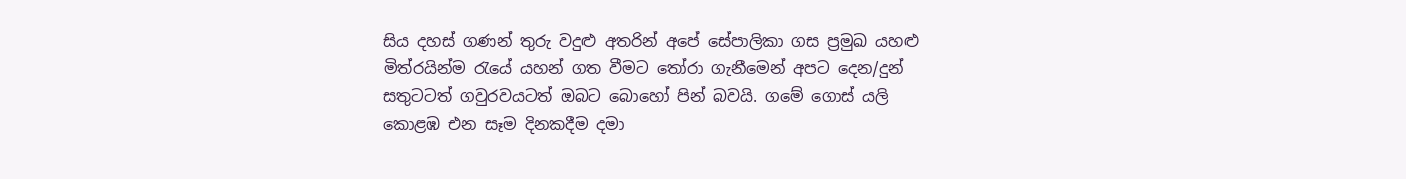සිය දහස් ගණන් තුරු වදුළු අතරින් අපේ සේපාලිකා ගස ප්‍රමුඛ යහළු මිත්රයින්ම රැයේ යහන් ගත වීමට තෝරා ගැනීමෙන් අපට දෙන/දුන් සතුටටත් ගවුරවයටත් ඔබට බොහෝ පින් බවයි. ගමේ ගොස් යලි කොළඹ එන සෑම දිනකදීම දමා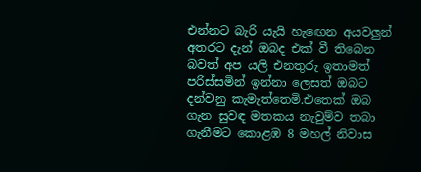එන්නට බැරි යැයි හැඟෙන අයවලුන් අතරට දැන් ඔබද එක්‌ වී තිබෙන බවත් අප යලි එනතුරු ඉතාමත් පරිස්සමින් ඉන්නා ලෙසත් ඔබට දන්වනු කැමැත්තෙමි.එතෙක් ඔබ ගැන සුවඳ මතකය නැවුම්ව තබා ගැනීමට කොළඹ 8 මහල් නිවාස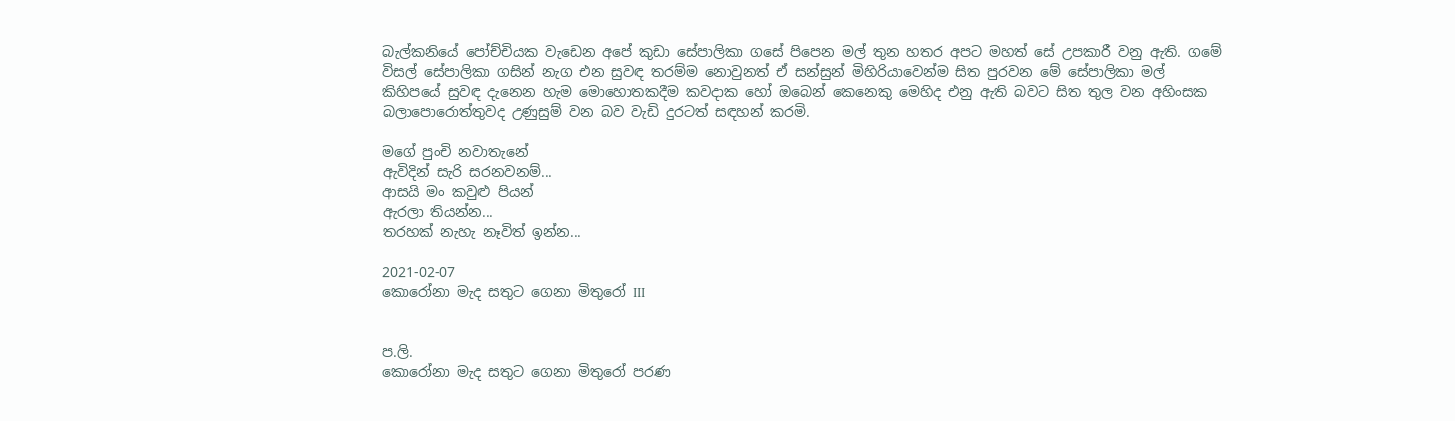බැල්කනියේ පෝච්චියක වැඩෙන අපේ කුඩා සේපාලිකා ගසේ පිපෙන මල් තුන හතර අපට මහත් සේ උපකාරී වනු ඇති. ගමේ විසල් සේපාලිකා ගසින් නැග එන සුවඳ තරම්ම නොවුනත් ඒ සන්සුන් මිහිරියාවෙන්ම සිත පුරවන මේ සේපාලිකා මල් කිහිපයේ සුවඳ දැනෙන හැම මොහොතකදීම කවදාක හෝ ඔබෙන් කෙනෙකු මෙහිද එනු ඇති බවට සිත තුල වන අහිංසක බලාපොරොත්තුවද උණුසුම් වන බව වැඩි දුරටත් සඳහන් කරමි.

මගේ පුංචි නවාතැනේ
ඇවිදින් සැරි සරනවනම්...
ආසයි මං කවුළු පියන්
ඇරලා තියන්න...
තරහක් නැහැ නෑවිත් ඉන්න...

2021-02-07
කොරෝනා මැද සතුට ගෙනා මිතුරෝ III


ප.ලි.
කොරෝනා මැද සතුට ගෙනා මිතුරෝ පරණ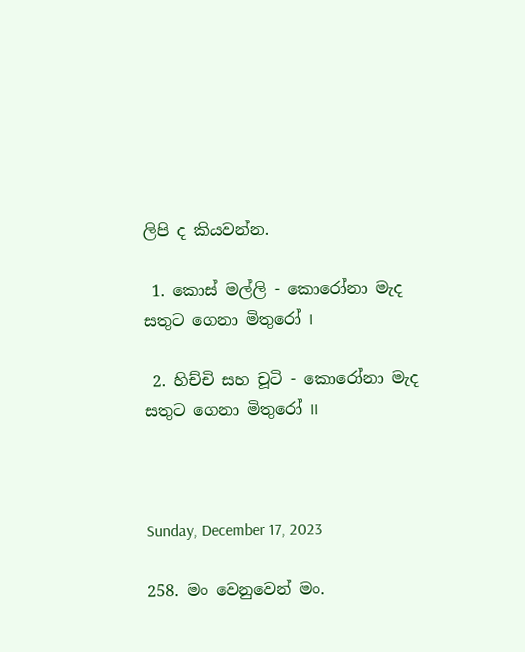ලිපි ද කියවන්න.

 1. කොස් මල්ලි - කොරෝනා මැද සතුට ගෙනා මිතුරෝ I

 2. හිච්චි සහ චූටි - කොරෝනා මැද සතුට ගෙනා මිතුරෝ II



Sunday, December 17, 2023

258. මං වෙනුවෙන් මං.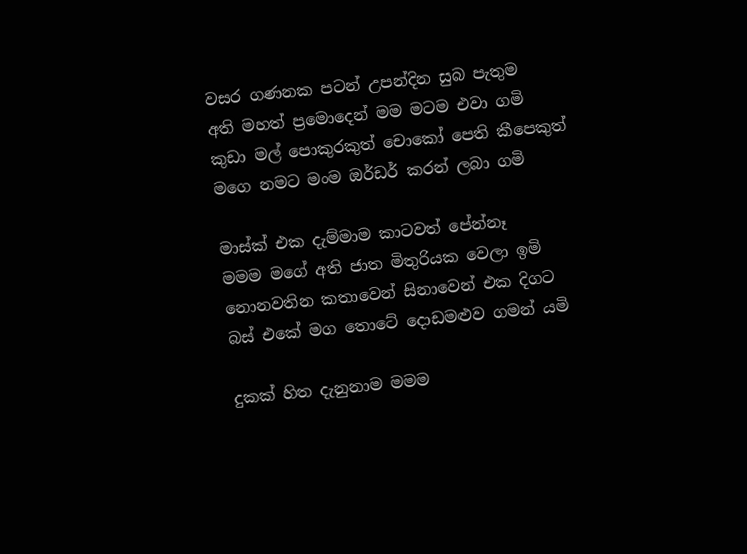වසර ගණනක පටන් උපන්දින සුබ පැතුම
අති මහත් ප්‍රමොදෙන් මම මටම එවා ගමි
කුඩා මල් පොකුරකුත් චොකෝ පෙති කීපෙකුත්
මගෙ නමට මංම ඔර්ඩර් කරන් ලබා ගමි

මාස්ක් එක දැම්මාම කාටවත් පේන්නෑ
මමම මගේ අති ජාත මිතුරියක වෙලා ඉමි
නොනවතින කතාවෙන් සිනාවෙන් එක දිගට
බස් එකේ මග තොටේ දොඩමළුව ගමන් යමි

දුකක් හිත දැනුනාම මමම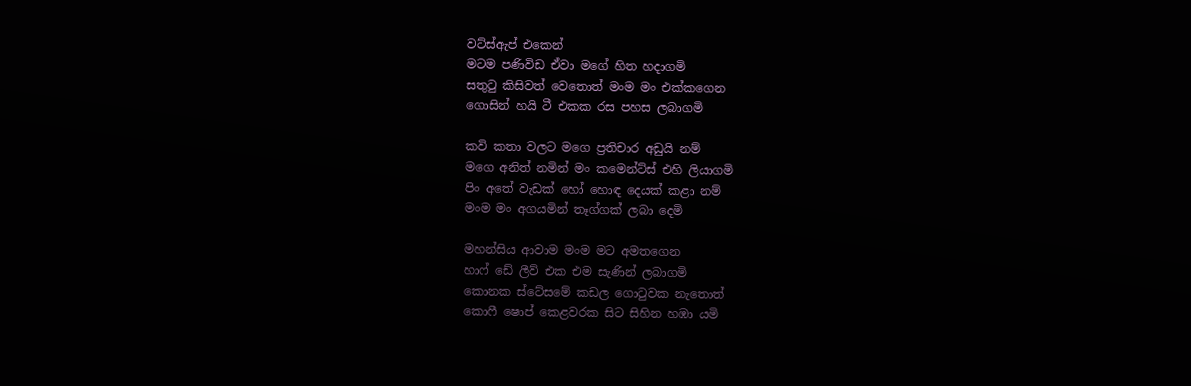වට්ස්ඇප් එකෙන්
මටම පණිවිඩ ඒවා මගේ හිත හදාගමි
සතුටු කිසිවත් වෙතොත් මංම මං එක්කගෙන
ගොසින් හයි ටී එකක රස පහස ලබාගමි

කවි කතා වලට මගෙ ප්‍රතිචාර අඩුයි නම්
මගෙ අනිත් නමින් මං කමෙන්ට්ස් එහි ලියාගමි
පිං අතේ වැඩක් හෝ හොඳ දෙයක් කළා නම්
මංම මං අගයමින් තෑග්ගක් ලබා දෙමි

මහන්සිය ආවාම මංම මට අමතගෙන
හාෆ් ඩේ ලීව් එක එම සැණින් ලබාගමි
කොනක ස්ටේසමේ කඩල ගොටුවක නැතොත්
කොෆී ෂොප් කෙළවරක සිට සිහින හඹා යමි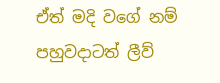ඒත් මදි වගේ නම් පහුවදාටත් ලීව්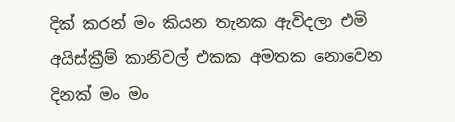දික් කරන් මං කියන තැනක ඇවිදලා එමි
අයිස්ක්‍රීම් කානිවල් එකක අමතක නොවෙන
දිනක් මං මං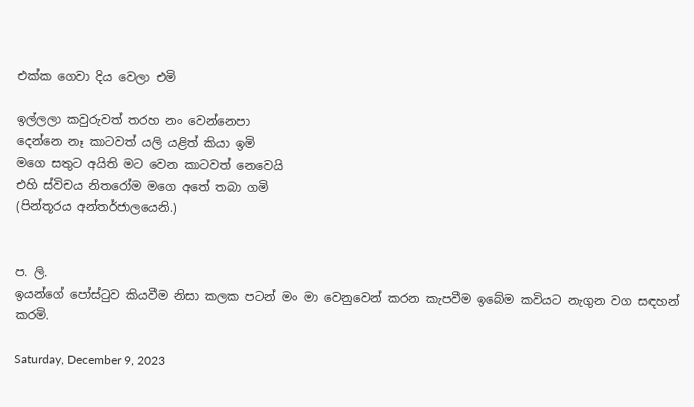එක්ක ගෙවා දිය වෙලා එමි

ඉල්ලලා කවුරුවත් තරහ නං වෙන්නෙපා
දෙන්නෙ නෑ කාටවත් යලි යළිත් කියා ඉමි
මගෙ සතුට අයිති මට වෙන කාටවත් නෙවෙයි
එහි ස්විචය නිතරෝම මගෙ අතේ තබා ගමි
(පින්තූරය අන්තර්ජාලයෙනි.)


ප. ලි.
ඉයන්ගේ පෝස්ටුව කියවීම නිසා කලක පටන් මං මා වෙනුවෙන් කරන කැපවීම ඉබේම කවියට නැගුන වග සඳහන් කරමි.

Saturday, December 9, 2023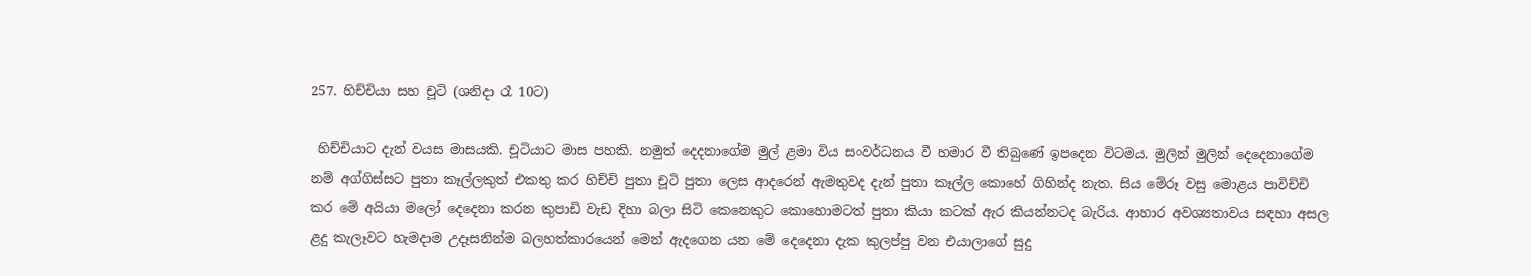257. හිච්චියා සහ චූටි (ශනිදා රෑ 10ට)

 හිච්චියාට දැන් වයස මාසයකි. චූටියාට මාස පහකි. නමුත් දෙදනාගේම මුල් ළමා විය සංවර්ධනය වී හමාර වී තිබුණේ ඉපදෙන විටමය. මුලින් මුලින් දෙදෙනාගේම නම් අග්ගිස්සට පුතා කෑල්ලකුත් එකතු කර හිච්චි පුතා චූටි පුතා ලෙස ආදරෙන් ඇමතුවද දැන් පුතා කෑල්ල කොහේ ගිහින්ද නැත. සිය මේරූ වසු මොළය පාවිච්චි කර මේ අයියා මලෝ දෙදෙනා කරන කුපාඩි වැඩ දිහා බලා සිටි කෙනෙකුට කොහොමටත් පුතා කියා කටක් ඇර කියන්නටද බැරිය. ආහාර අවශ්‍යතාවය සඳහා අසල ළදු කැලෑවට හැමදාම උදෑසනින්ම බලහත්කාරයෙන් මෙන් ඇදගෙන යන මේ දෙදෙනා දැක කුලප්පු වන එයාලාගේ සුදු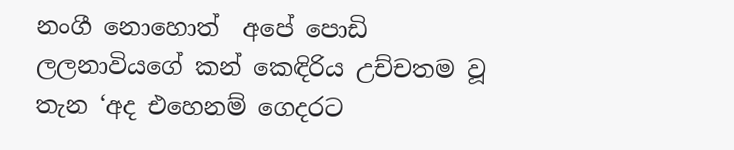නංගී නොහොත්  අපේ පොඩි ලලනාවියගේ කන් කෙඳිරිය උච්චතම වූ තැන ‘අද එහෙනම් ගෙදරට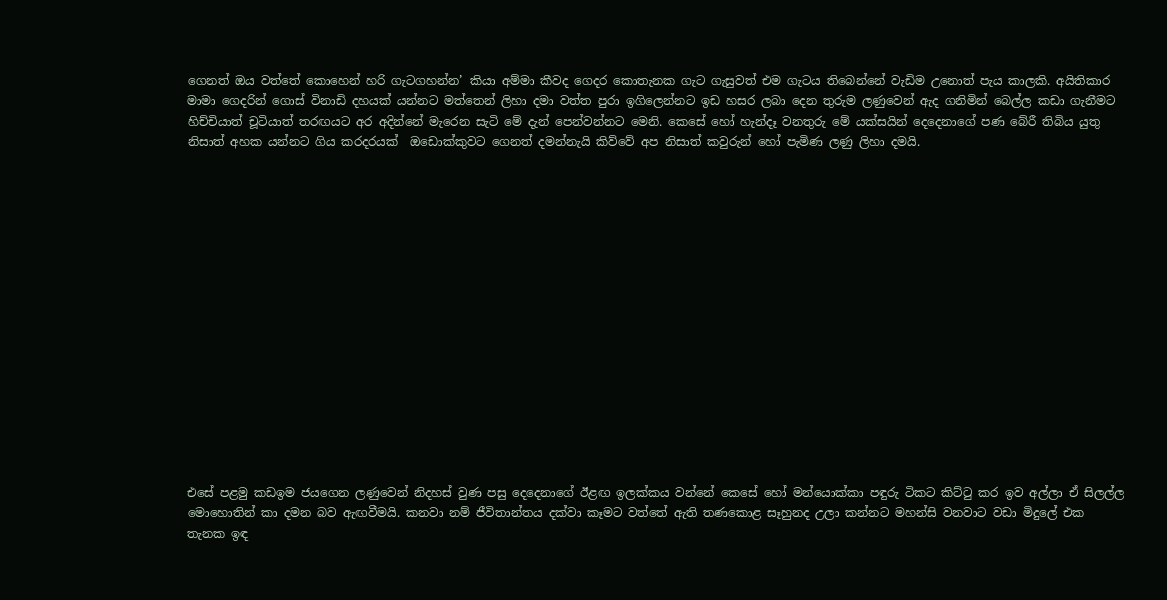ගෙනත් ඔය වත්තේ කොහෙන් හරි ගැටගහන්න’ කියා අම්මා කීවද ගෙදර කොතැනක ගැට ගැසුවත් එම ගැටය තිබෙන්නේ වැඩිම උනොත් පැය කාලකි. අයිතිකාර මාමා ගෙදරින් ගොස් විනාඩි දහයක් යන්නට මත්තෙන් ලිහා දමා වත්ත පුරා ඉගිලෙන්නට ඉඩ හසර ලබා දෙන තුරුම ලණුවෙන් ඇද ගනිමින් බෙල්ල කඩා ගැනීමට හිච්චියාත් චූටියාත් තරඟයට අර අදින්නේ මැරෙන සැටි මේ දැන් පෙන්වන්නට මෙනි. කෙසේ හෝ හැන්දෑ වනතුරු මේ යක්සයින් දෙදෙනාගේ පණ බේරී තිබිය යුතු නිසාත් අහක යන්නට ගිය කරදරයක්  ඔඩොක්කුවට ගෙනත් දමන්නැයි කිව්වේ අප නිසාත් කවුරුන් හෝ පැමිණ ලණු ලිහා දමයි.
















එසේ පළමු කඩඉම ජයගෙන ලණුවෙන් නිදහස් වුණ පසු දෙදෙනාගේ ඊළඟ ඉලක්කය වන්නේ කෙසේ හෝ මන්යොක්කා පඳුරු ටිකට කිට්ටු කර ඉව අල්ලා ඒ සිලල්ල මොහොතින් කා දමන බව ඇඟවීමයි. කනවා නම් ජීවිතාන්තය දක්වා කෑමට වත්තේ ඇති තණකොළ සෑහුනද උලා කන්නට මහන්සි වනවාට වඩා මිදුලේ එක තැනක ඉඳ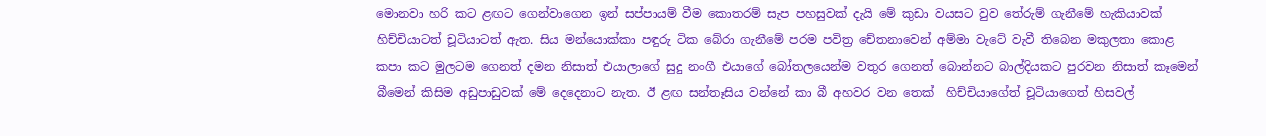මොනවා හරි කට ළඟට ගෙන්වාගෙන ඉන් සප්පායම් වීම කොතරම් සැප පහසුවක් දැයි මේ කුඩා වයසට වුව තේරුම් ගැනීමේ හැකියාවක් හිච්චියාටත් චූටියාටත් ඇත. සිය මන්යොක්කා පඳුරු ටික බේරා ගැනීමේ පරම පවිත්‍ර චේතනාවෙන් අම්මා වැටේ වැවී තිබෙන මකුලතා කොළ කපා කට මුලටම ගෙනත් දමන නිසාත් එයාලාගේ සුදු නංගී එයාගේ බෝතලයෙන්ම වතුර ගෙනත් බොන්නට බාල්දියකට පුරවන නිසාත් කෑමෙන් බීමෙන් කිසිම අඩුපාඩුවක් මේ දෙදෙනාට නැත. ඊ ළඟ සන්තෑසිය වන්නේ කා බී අහවර වන තෙක්  හිච්චියාගේත් චූටියාගෙත් හිසවල්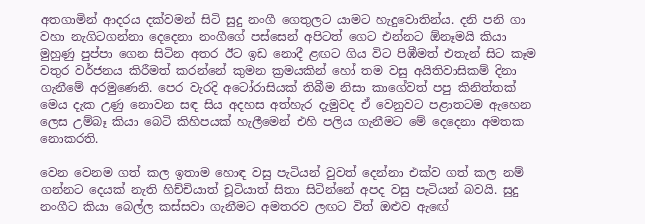අතගාමින් ආදරය දක්වමන් සිටි සුදු නංගී ගෙතුලට යාමට හැදුවොතින්ය. දනි පනි ගා වහා නැගිටගන්නා දෙදෙනා නංගීගේ පස්සෙන් අපිටත් ගෙට එන්නට ඕනෑමයි කියා මුහුණු පුප්පා ගෙන සිටින අතර ඊට ඉඩ නොදී ළඟට ගිය විට පිඹීමත් එතැන් සිට කෑම වතුර වර්ජනය කිරීමත් කරන්නේ කුමන ක්‍රමයකින් හෝ තම වසු අයිතිවාසිකම් දිනා ගැනීමේ අරමුණෙනි. පෙර වැරදි අටෝරාසියක් තිබීම නිසා කාගේවත් පපු කිනිත්තක් මෙය දැක උණු නොවන සඳ සිය අදහස අත්හැර දැමුවද ඒ වෙනුවට පළාතටම ඇහෙන ලෙස උම්බෑ කියා බෙටි කිහිපයක් හැලීමෙන් එහි පලිය ගැනීමට මේ දෙදෙනා අමතක නොකරති.

වෙන වෙනම ගත් කල ඉතාම හොඳ වසු පැටියන් වුවත් දෙන්නා එක්ව ගත් කල නම් ගන්නට දෙයක් නැති හිච්චියාත් චූටියාත් සිතා සිටින්නේ අපද වසු පැටියන් බවයි. සුදු නංගීට කියා බෙල්ල කස්සවා ගැනීමට අමතරව ලඟට විත් ඔළුව ඇඟේ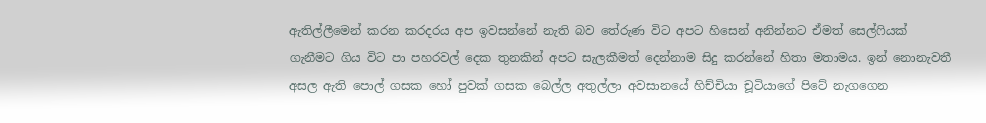ඇතිල්ලීමෙන් කරන කරදරය අප ඉවසන්නේ නැති බව තේරුණ විට අපට හිසෙන් අනින්නට ඒමත් සෙල්ෆියක් ගැනීමට ගිය විට පා පහරවල් දෙක තුනකින් අපට සැලකීමත් දෙන්නාම සිදු කරන්නේ හිතා මතාමය. ඉන් නොනැවතී අසල ඇති පොල් ගසක හෝ පුවක් ගසක බෙල්ල අතුල්ලා අවසානයේ හිච්චියා චූටියාගේ පිටේ නැගගෙන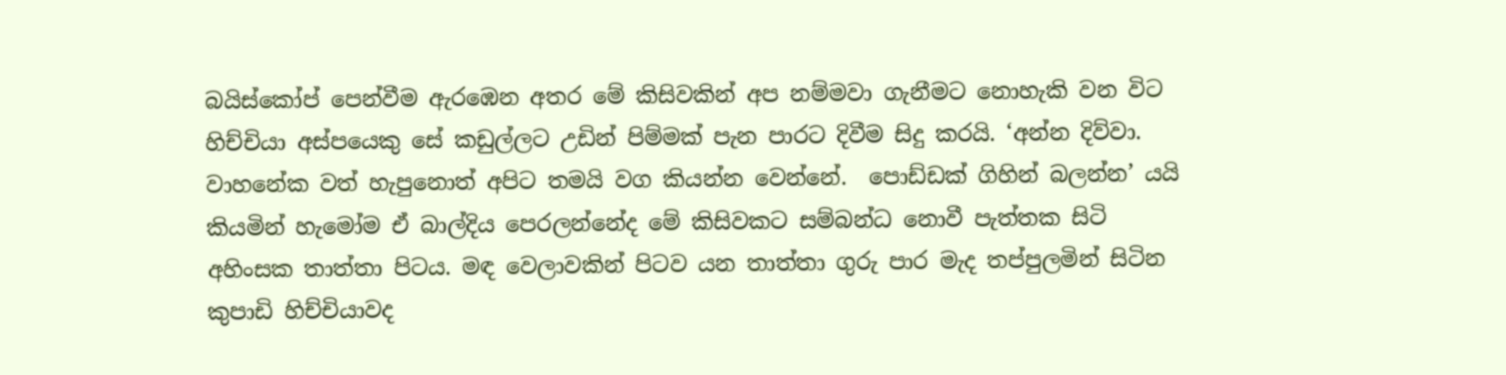බයිස්කෝප් පෙන්වීම ඇරඹෙන අතර මේ කිසිවකින් අප නම්මවා ගැනීමට නොහැකි වන විට හිච්චියා අස්පයෙකු සේ කඩුල්ලට උඩින් පිම්මක් පැන පාරට දිවීම සිදු කරයි. ‘අන්න දිව්වා. වාහනේක වත් හැපුනොත් අපිට තමයි වග කියන්න වෙන්නේ.  පොඩ්ඩක් ගිහින් බලන්න’ යයි කියමින් හැමෝම ඒ බාල්දිය පෙරලන්නේද මේ කිසිවකට සම්බන්ධ නොවී පැත්තක සිටි අහිංසක තාත්තා පිටය. මඳ වෙලාවකින් පිටව යන තාත්තා ගුරු පාර මැද තප්පුලමින් සිටින කුපාඩි හිච්චියාවද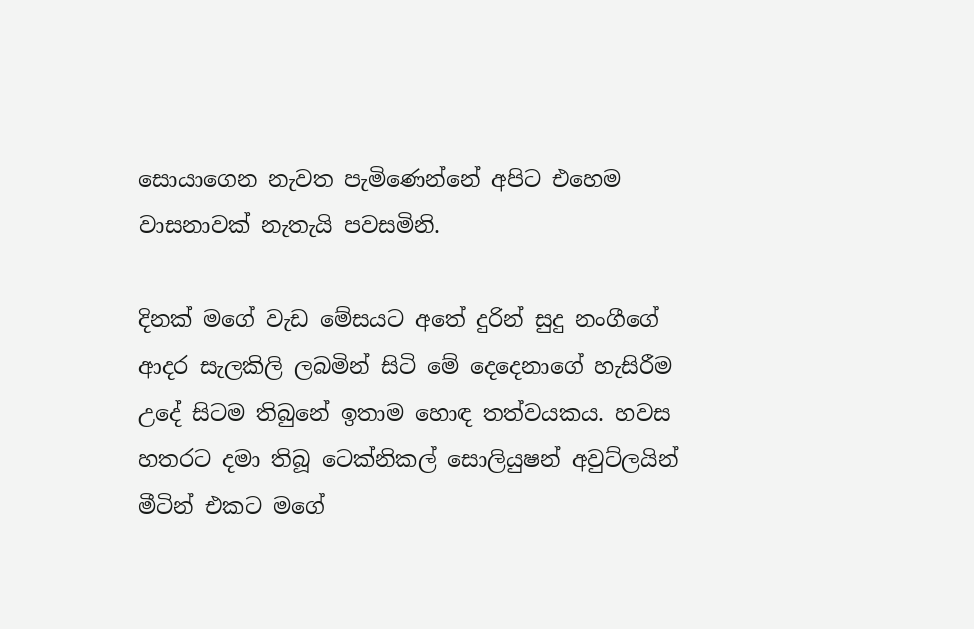සොයාගෙන නැවත පැමිණෙන්නේ අපිට එහෙම වාසනාවක් නැතැයි පවසමිනි.

දිනක් මගේ වැඩ මේසයට අතේ දුරින් සුදු නංගීගේ ආදර සැලකිලි ලබමින් සිටි මේ දෙදෙනාගේ හැසිරීම උදේ සිටම තිබුනේ ඉතාම හොඳ තත්වයකය. හවස හතරට දමා තිබූ ටෙක්නිකල් සොලියුෂන් අවුට්ලයින් මීටින් එකට මගේ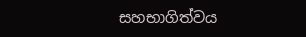සහභාගිත්වය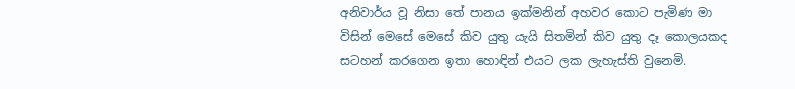අනිවාර්ය වූ නිසා තේ පානය ඉක්මනින් අහවර කොට පැමිණ මා විසින් මෙසේ මෙසේ කිව යුතු යැයි සිතමින් කිව යුතු දෑ කොලයකද සටහන් කරගෙන ඉතා හොඳින් එයට ලක ලැහැස්ති වුනෙමි.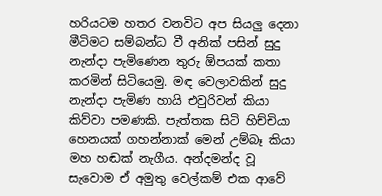හරියටම හතර වනවිට අප සියලු දෙනා මීටිමට සම්බන්ධ වී අනික් පසින් සුදු නැන්දා පැමිණෙන තුරු ඕපයක් කතා කරමින් සිටියෙමු. මඳ වෙලාවකින් සුදු නැන්දා පැමිණ හායි එවුරිවන් කියා කිව්වා පමණකි. පැත්තක සිටි හිච්චියා හෙනයක් ගහන්නාක් මෙන් උම්බෑ කියා මහ හඬක් නැගීය. අන්දමන්ද වූ සැවොම ඒ අමුතු වෙල්කම් එක ආවේ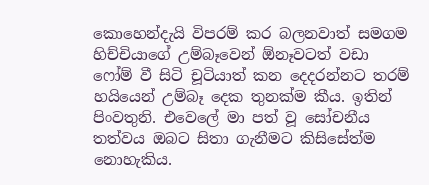කොහෙන්දැයි විපරම් කර බලනවාත් සමගම හිච්චියාගේ උම්බෑවෙන් ඕනෑවටත් වඩා ෆෝම් වී සිටි චූටියාත් කන දෙදරන්නට තරම් හයියෙන් උම්බෑ දෙක තුනක්ම කීය. ඉතින් පිංවතුනි. එවෙලේ මා පත් වූ සෝචනීය තත්වය ඔබට සිතා ගැනීමට කිසිසේත්ම නොහැකිය.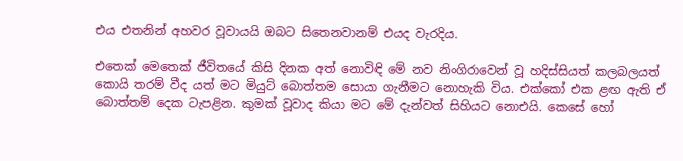එය එතනින් අහවර වූවායයි ඔබට සිතෙනවානම් එයද වැරදිය.

එතෙක් මෙතෙක් ජීවිතයේ කිසි දිනක අත් නොවිඳි මේ නව නිංගිරාවෙන් වූ හදිස්සියත් කලබලයත් කොයි තරම් වීද යත් මට මියුට් බොත්තම සොයා ගැනීමට නොහැකි විය. එක්කෝ එක ළඟ ඇති ඒ බොත්තම් දෙක ටැපළින. කුමක් වූවාද කියා මට මේ දැන්වත් සිහියට නොඑයි. කෙසේ හෝ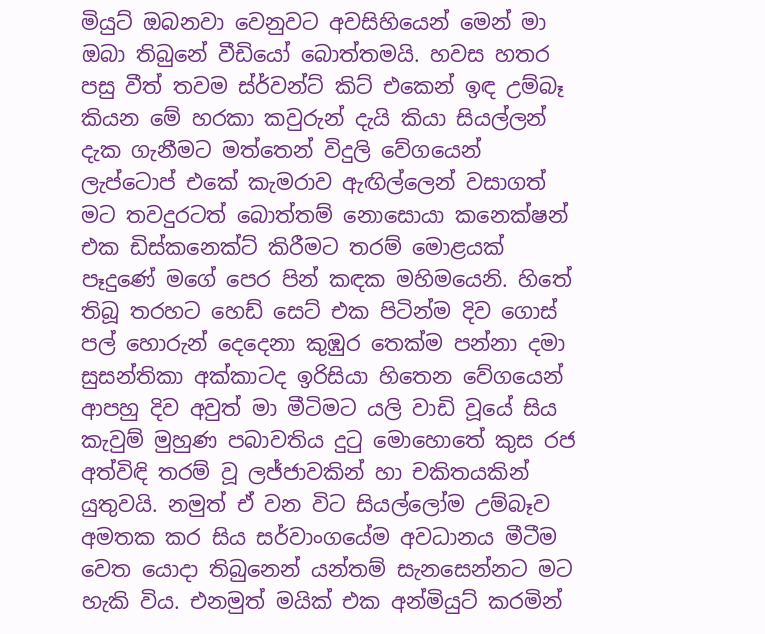මියුට් ඔබනවා වෙනුවට අවසිහියෙන් මෙන් මා ඔබා තිබුනේ වීඩියෝ බොත්තමයි. හවස හතර පසු වීත් තවම ස්ර්වන්ට් කිට් එකෙන් ඉඳ උම්බෑ කියන මේ හරකා කවුරුන් දැයි කියා සියල්ලන් දැක ගැනීමට මත්තෙන් විදුලි වේගයෙන් ලැප්ටොප් එකේ කැමරාව ඇඟිල්ලෙන් වසාගත් මට තවදුරටත් බොත්තම් නොසොයා කනෙක්ෂන් එක ඩිස්කනෙක්ට් කිරීමට තරම් මොළයක් පෑදුණේ මගේ පෙර පින් කඳක මහිමයෙනි. හිතේ තිබූ තරහට හෙඩ් සෙට් එක පිටින්ම දිව ගොස් පල් හොරුන් දෙදෙනා කුඹුර තෙක්ම පන්නා දමා සුසන්තිකා අක්කාටද ඉරිසියා හිතෙන වේගයෙන් ආපහු දිව අවුත් මා මීටිමට යලි වාඩි වූයේ සිය කැවුම් මුහුණ පබාවතිය දුටු මොහොතේ කුස රජ අත්විඳි තරම් වූ ලජ්ජාවකින් හා චකිතයකින් යුතුවයි. නමුත් ඒ වන විට සියල්ලෝම උම්බෑව අමතක කර සිය සර්වාංගයේම අවධානය මීටීම වෙත යොදා තිබුනෙන් යන්තම් සැනසෙන්නට මට හැකි විය. එනමුත් මයික් එක අන්මියුට් කරමින්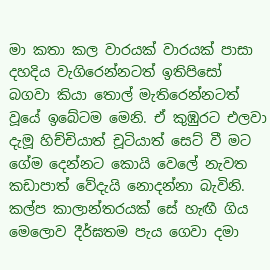මා කතා කල වාරයක් වාරයක් පාසා දහදිය වැගිරෙන්නටත් ඉතිපිසෝ බගවා කියා තොල් මැතිරෙන්නටත් වූයේ ඉබේටම මෙනි. ඒ කුඹුරට එලවා දැමූ හිච්චියාත් චූටියාත් සෙට් වී මට ගේම දෙන්නට කොයි වෙලේ නැවත කඩාපාත් වේදැයි නොදන්නා බැවිනි. කල්ප කාලාන්තරයක් සේ හැඟී ගිය මෙලොව දීර්ඝතම පැය ගෙවා දමා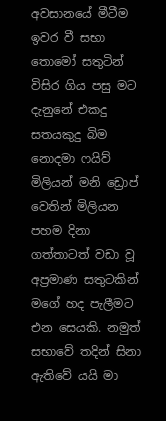අවසානයේ මීටීම ඉවර වී සභා තොමෝ සතුටින් විසිර ගිය පසු මට දැනුනේ එකදු සතයකුදු බිම නොදමා ෆයිව් මිලියන් මනි ඩ්‍රොප් වෙතින් මිලියන පහම දිනා ගත්තාටත් වඩා වූ අප්‍රමාණ සතුටකින් මගේ හද පැලීමට එන සෙයකි. නමුත් සභාවේ තදින් සිනා ඇතිවේ යයි මා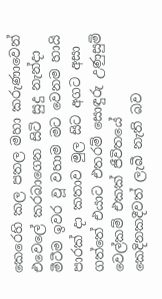කෙරෙහි කල පතල මහා කරුණාවෙන් එවෙලේ කරබාගෙන සිටි සුදු නැන්දා මීටීම ඉවර වූ වහාම මට වෙනම හායි පාරක් දා කතාව මුල සිට අගට අසා ගත්තේ එයාට එතරම් සොඳුරු උණුසුම් වෙල්කම් එකක් ජීවිතයේ කෙදිනකදීවත් ලැබී නැති බව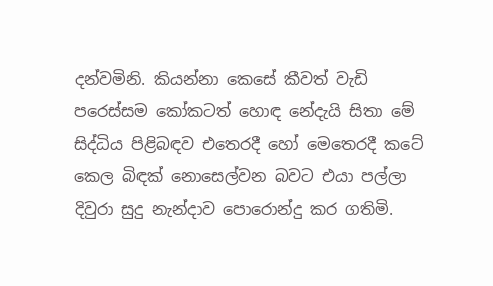දන්වමිනි. කියන්නා කෙසේ කීවත් වැඩි පරෙස්සම කෝකටත් හොඳ නේදැයි සිතා මේ සිද්ධිය පිළිබඳව එතෙරදී හෝ මෙතෙරදී කටේ කෙල බිඳක් නොසෙල්වන බවට එයා පල්ලා දිවුරා සුදු නැන්දාව පොරොන්දු කර ගතිමි.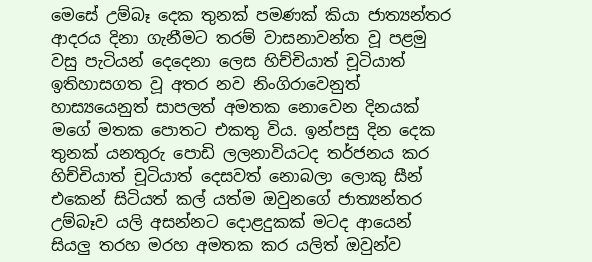මෙසේ උම්බෑ දෙක තුනක් පමණක් කියා ජාත්‍යන්තර ආදරය දිනා ගැනීමට තරම් වාසනාවන්ත වූ පළමු වසු පැටියන් දෙදෙනා ලෙස හිච්චියාත් චූටියාත් ඉතිහාසගත වූ අතර නව නිංගිරාවෙනුත් හාස්‍යයෙනුත් සාපලත් අමතක නොවෙන දිනයක් මගේ මතක පොතට එකතු විය. ඉන්පසු දින දෙක තුනක් යනතුරු පොඩි ලලනාවියටද තර්ජනය කර හිච්චියාත් චූටියාත් දෙසවත් නොබලා ලොකු සීන් එකෙන් සිටියත් කල් යත්ම ඔවුනගේ ජාත්‍යන්තර උම්බෑව යලි අසන්නට දොළදුකක් මටද ආයෙන් සියලු තරහ මරහ අමතක කර යලිත් ඔවුන්ව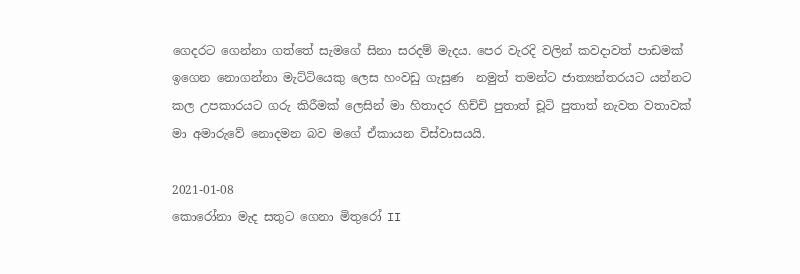ගෙදරට ගෙන්නා ගත්තේ සැමගේ සිනා සරදම් මැදය. පෙර වැරදි වලින් කවදාවත් පාඩමක් ඉගෙන නොගන්නා මැට්ටියෙකු ලෙස හංවඩු ගැසුණ  නමුත් තමන්ට ජාත්‍යන්තරයට යන්නට කල උපකාරයට ගරු කිරීමක් ලෙසින් මා හිතාදර හිච්චි පුතාත් චූටි පුතාත් නැවත වතාවක් මා අමාරුවේ නොදමන බව මගේ ඒකායන විස්වාසයයි.

2021-01-08
කොරෝනා මැද සතුට ගෙනා මිතුරෝ II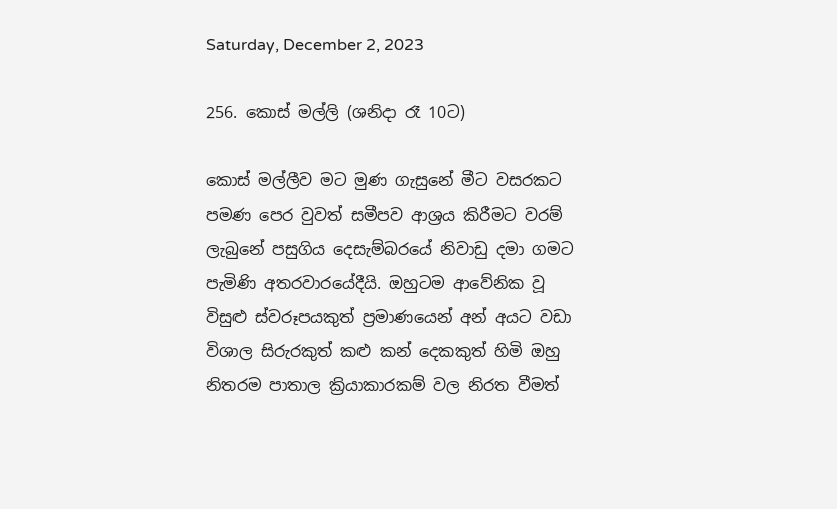Saturday, December 2, 2023

256. කොස් මල්ලි (ශනිදා රෑ 10ට)

කොස් මල්ලීව මට මුණ ගැසුනේ මීට වසරකට පමණ පෙර වුවත් සමීපව ආශ්‍රය කිරීමට වරම් ලැබුනේ පසුගිය දෙසැම්බරයේ නිවාඩු දමා ගමට පැමිණි අතරවාරයේදීයි. ඔහුටම ආවේනික වූ විසුළු ස්වරූපයකුත් ප්‍රමාණයෙන් අන් අයට වඩා විශාල සිරුරකුත් කළු කන් දෙකකුත් හිමි ඔහු නිතරම පාතාල ක්‍රියාකාරකම් වල නිරත වීමත්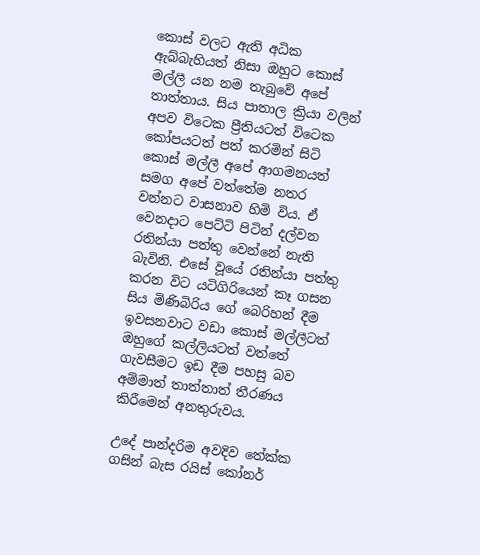කොස් වලට ඇති අධික ඇබ්බැහියත් නිසා ඔහුට කොස් මල්ලී යන නම තැබුවේ අපේ තාත්තාය. සිය පාතාල ක්‍රියා වලින් අපව විටෙක ප්‍රීතියටත් විටෙක කෝපයටත් පත් කරමින් සිටි කොස් මල්ලී අපේ ආගමනයත් සමග අපේ වත්තේම නතර වන්නට වාසනාව හිමි විය. ඒ වෙනදාට පෙට්ටි පිටින් දල්වන රතින්යා පත්තු වෙන්නේ නැති බැවිනි. එසේ වූයේ රතින්යා පත්තු කරන විට යටිගිරියෙන් කෑ ගසන සිය මිණිබිරිය ගේ බෙරිහන් දීම ඉවසනවාට වඩා කොස් මල්ලීටත් ඔහුගේ කල්ලියටත් වත්තේ ගැවසීමට ඉඩ දීම පහසු බව අම්මාත් තාත්තාත් තීරණය කිරීමෙන් අනතුරුවය.

උදේ පාන්දරිම අවදිව තේක්ක ගසින් බැස රයිස් කෝනර්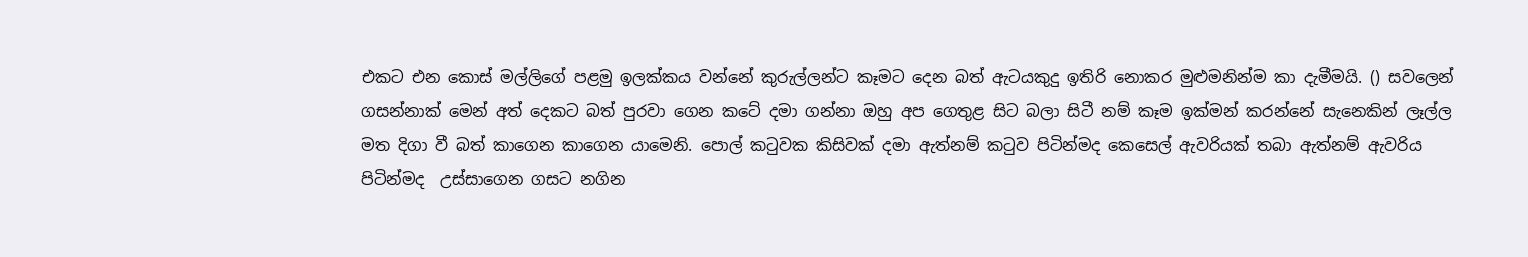එකට එන කොස් මල්ලිගේ පළමු ඉලක්කය වන්නේ කුරුල්ලන්ට කෑමට දෙන බත් ඇටයකුදු ඉතිරි නොකර මුළුමනින්ම කා දැමීමයි. () සවලෙන් ගසන්නාක් මෙන් අත් දෙකට බත් පුරවා ගෙන කටේ දමා ගන්නා ඔහු අප ගෙතුළ සිට බලා සිටී නම් කෑම ඉක්මන් කරන්නේ සැනෙකින් ලෑල්ල මත දිගා වී බත් කාගෙන කාගෙන යාමෙනි. පොල් කටුවක කිසිවක් දමා ඇත්නම් කටුව පිටින්මද කෙසෙල් ඇවරියක් තබා ඇත්නම් ඇවරිය පිටින්මද  උස්සාගෙන ගසට නගින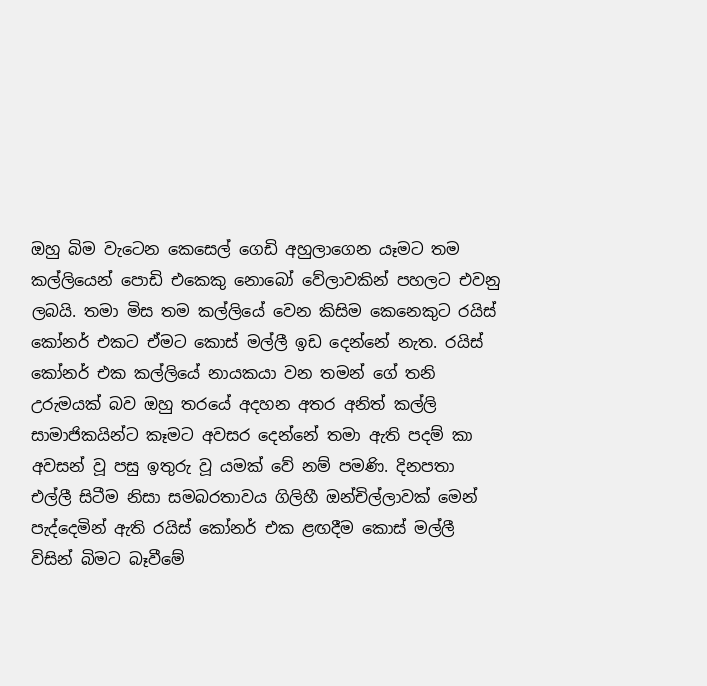ඔහු බිම වැටෙන කෙසෙල් ගෙඩි අහුලාගෙන යෑමට තම කල්ලියෙන් පොඩි එකෙකු නොබෝ වේලාවකින් පහලට එවනු ලබයි. තමා මිස තම කල්ලියේ වෙන කිසිම කෙනෙකුට රයිස් කෝනර් එකට ඒමට කොස් මල්ලී ඉඩ දෙන්නේ නැත. රයිස් කෝනර් එක කල්ලියේ නායකයා වන තමන් ගේ තනි උරුමයක් බව ඔහු තරයේ අදහන අතර අනිත් කල්ලි සාමාජිකයින්ට කෑමට අවසර දෙන්නේ තමා ඇති පදම් කා අවසන් වූ පසු ඉතුරු වූ යමක් වේ නම් පමණි. දිනපතා එල්ලී සිටීම නිසා සමබරතාවය ගිලිහී ඔන්චිල්ලාවක් මෙන් පැද්දෙමින් ඇති රයිස් කෝනර් එක ළඟදීම කොස් මල්ලී විසින් බිමට බෑවීමේ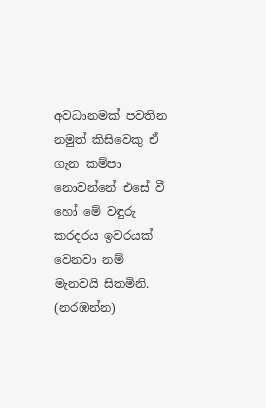අවධානමක් පවතින නමුත් කිසිවෙකු ඒ ගැන කම්පා නොවන්නේ එසේ වී හෝ මේ වඳුරු කරදරය ඉවරයක් වෙනවා නම් මැනවයි සිතමිනි. (නරඹන්න)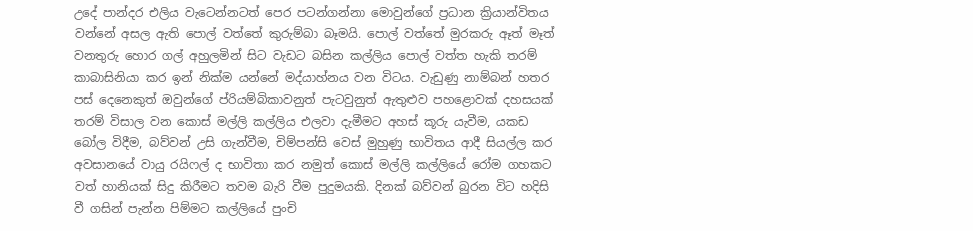උදේ පාන්දර එලිය වැටෙන්නටත් පෙර පටන්ගන්නා මොවුන්ගේ ප්‍රධාන ක්‍රියාන්විතය වන්නේ අසල ඇති පොල් වත්තේ කුරුම්බා බෑමයි. පොල් වත්තේ මුරකරු ඈත් මෑත් වනතුරු හොර ගල් අහුලමින් සිට වැඩට බසින කල්ලිය පොල් වත්ත හැකි තරම් කාබාසිනියා කර ඉන් නික්ම යන්නේ මද්යාහ්නය වන විටය. වැඩුණු නාම්බන් හතර පස් දෙනෙකුත් ඔවුන්ගේ ප්රියම්බිකාවනුත් පැටවුනුත් ඇතුළුව පහළොවක් දහසයක් තරම් විසාල වන කොස් මල්ලි කල්ලිය එලවා දැමීමට අහස් කූරු යැවීම, යකඩ බෝල විදීම, බව්වන් උසි ගැන්වීම, චිම්පන්සි වෙස් මුහුණු භාවිතය ආදී සියල්ල කර අවසානයේ වායු රයිෆල් ද භාවිතා කර නමුත් කොස් මල්ලි කල්ලියේ රෝම ගහකට වත් හානියක් සිදු කිරීමට තවම බැරි වීම පුදුමයකි. දිනක් බව්වන් බුරන විට හදිසි වී ගසින් පැන්න පිම්මට කල්ලියේ පුංචි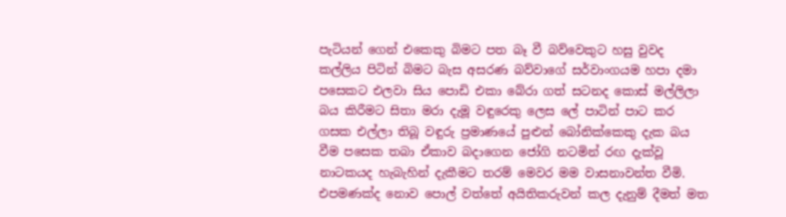පැටියන් ගෙන් එකෙකු බිමට පත බෑ වී බව්වෙකුට හසු වුවද කල්ලිය පිටින් බිමට බැස අසරණ බව්වාගේ සර්වාංගයම හපා දමා පසෙකට එලවා සිය පොඩි එකා බේරා ගත් සටනද කොස් මල්ලිලා බය කිරීමට සිතා මරා දැමූ වඳුරෙකු ලෙස ලේ පාටින් පාට කර ගසක එල්ලා තිබූ වඳුරු ප්‍රමාණයේ පුළුන් බෝනික්කෙකු දැක බය වීම පසෙක තබා ඒකාව බදාගෙන ජෝගි නටමින් රඟ දැක්වූ නාටකයද හැබැහින් දැකීමට තරම් මෙවර මම වාසනාවන්ත වීමි. එපමණක්ද නොව පොල් වත්තේ අයිතිකරුවන් කල දැනුම් දීමත් මත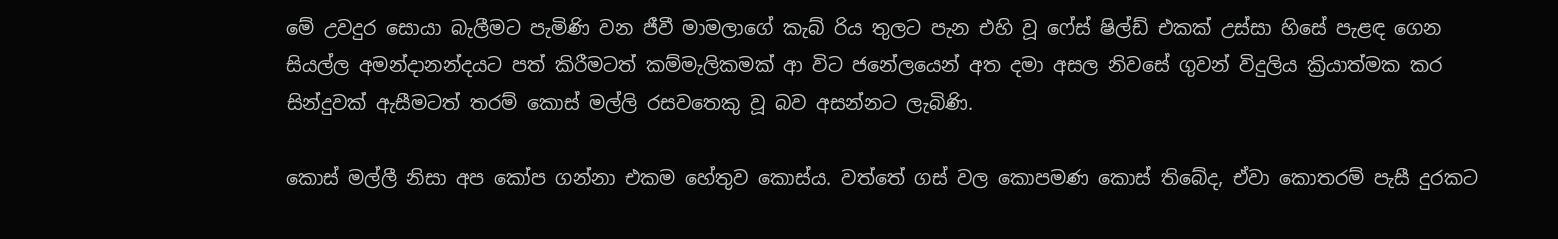මේ උවදුර සොයා බැලීමට පැමිණි වන ජීවී මාමලාගේ කැබ් රිය තුලට පැන එහි වූ ෆේස් ෂිල්ඩ් එකක් උස්සා හිසේ පැළඳ ගෙන සියල්ල අමන්දානන්දයට පත් කිරීමටත් කම්මැලිකමක් ආ විට ජනේලයෙන් අත දමා අසල නිවසේ ගුවන් විදුලිය ක්‍රියාත්මක කර සින්දුවක් ඇසීමටත් තරම් කොස් මල්ලි රසවතෙකු වූ බව අසන්නට ලැබිණි.

කොස් මල්ලී නිසා අප කෝප ගන්නා එකම හේතුව කොස්ය. වත්තේ ගස් වල කොපමණ කොස් තිබේද, ඒවා කොතරම් පැසී දුරකට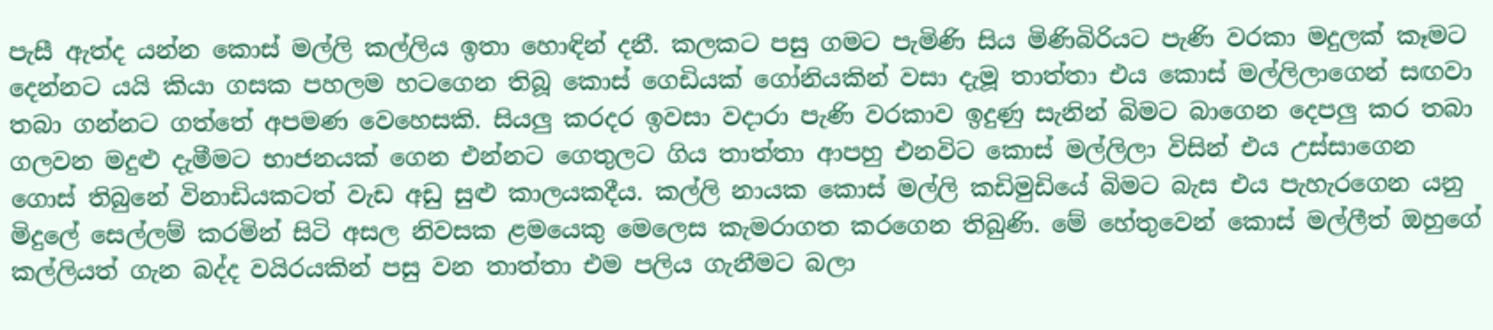පැසී ඇත්ද යන්න කොස් මල්ලි කල්ලිය ඉතා හොඳින් දනී. කලකට පසු ගමට පැමිණි සිය මිණිබිරියට පැණි වරකා මදුලක් කෑමට දෙන්නට යයි කියා ගසක පහලම හටගෙන තිබූ කොස් ගෙඩියක් ගෝනියකින් වසා දැමූ තාත්තා එය කොස් මල්ලිලාගෙන් සඟවා තබා ගන්නට ගත්තේ අපමණ වෙහෙසකි. සියලු කරදර ඉවසා වදාරා පැණි වරකාව ඉදුණු සැනින් බිමට බාගෙන දෙපලු කර තබා ගලවන මදුළු දැමීමට භාජනයක් ගෙන එන්නට ගෙතුලට ගිය තාත්තා ආපහු එනවිට කොස් මල්ලිලා විසින් එය උස්සාගෙන ගොස් තිබුනේ විනාඩියකටත් වැඩ අඩු සුළු කාලයකදීය. කල්ලි නායක කොස් මල්ලි කඩිමුඩියේ බිමට බැස එය පැහැරගෙන යනු මිදුලේ සෙල්ලම් කරමින් සිටි අසල නිවසක ළමයෙකු මෙලෙස කැමරාගත කරගෙන තිබුණි. මේ හේතුවෙන් කොස් මල්ලීත් ඔහුගේ කල්ලියත් ගැන බද්ද වයිරයකින් පසු වන තාත්තා එම පලිය ගැනීමට බලා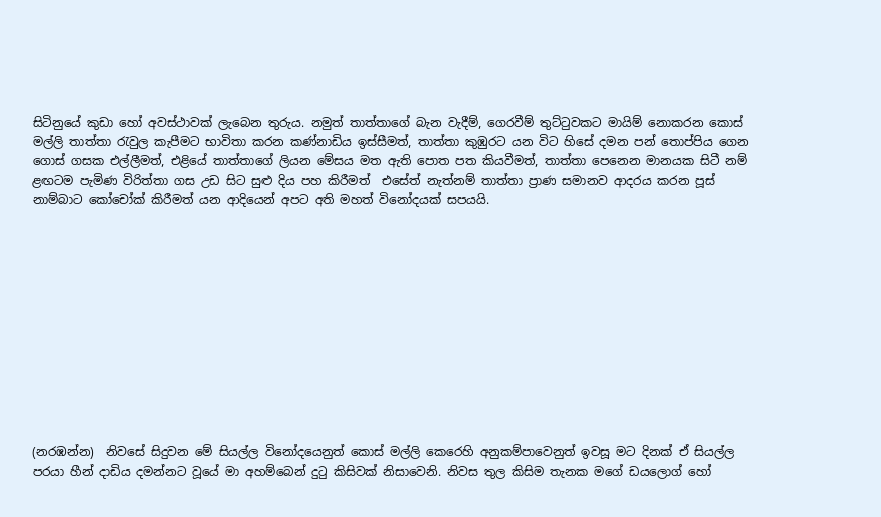සිටිනුයේ කුඩා හෝ අවස්ථාවක් ලැබෙන තුරුය. නමුත් තාත්තාගේ බැන වැදීම්, ගෙරවීම් තුට්ටුවකට මායිම් නොකරන කොස් මල්ලි තාත්තා රැවුල කැපීමට භාවිතා කරන කණ්නාඩිය ඉස්සීමත්, තාත්තා කුඹුරට යන විට හිසේ දමන පන් තොප්පිය ගෙන ගොස් ගසක එල්ලීමත්, එළියේ තාත්තාගේ ලියන මේසය මත ඇති පොත පත කියවීමත්, තාත්තා පෙනෙන මානයක සිටී නම් ළඟටම පැමිණ විරිත්තා ගස උඩ සිට සුළු දිය පහ කිරීමත්  එසේත් නැත්නම් තාත්තා ප්‍රාණ සමානව ආදරය කරන පූස් නාම්බාට කෝචෝක් කිරීමත් යන ආදියෙන් අපට අති මහත් විනෝදයක් සපයයි.












(නරඹන්න)  නිවසේ සිදුවන මේ සියල්ල විනෝදයෙනුත් කොස් මල්ලි කෙරෙහි අනුකම්පාවෙනුත් ඉවසූ මට දිනක් ඒ සියල්ල පරයා හීන් දාඩිය දමන්නට වූයේ මා අහම්බෙන් දුටු කිසිවක් නිසාවෙනි. නිවස තුල කිසිම තැනක මගේ ඩයලොග් හෝ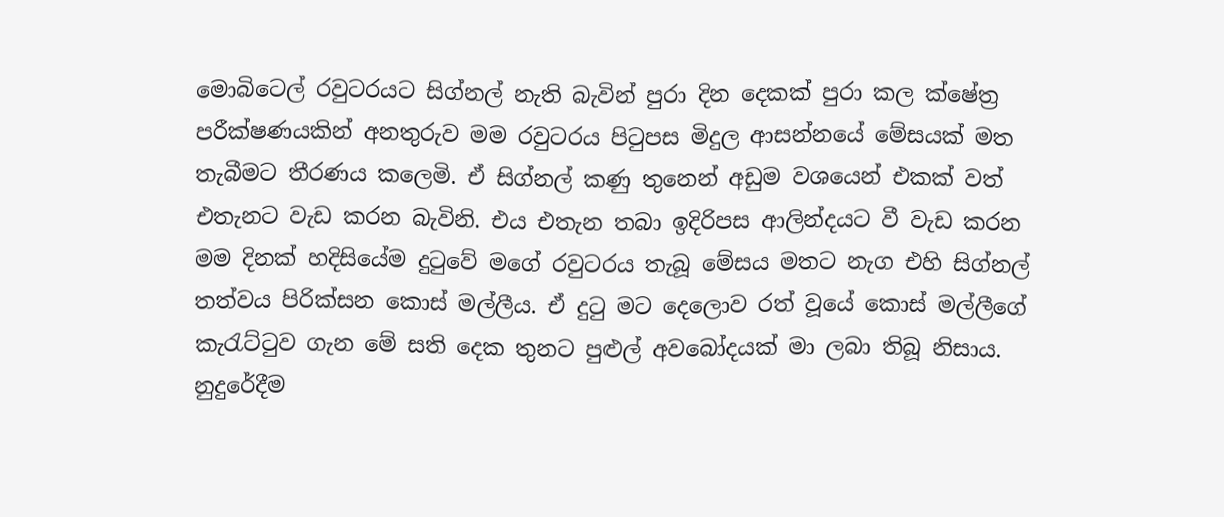මොබිටෙල් රවුටරයට සිග්නල් නැති බැවින් පුරා දින දෙකක් පුරා කල ක්ෂේත්‍ර පරීක්ෂණයකින් අනතුරුව මම රවුටරය පිටුපස මිදුල ආසන්නයේ මේසයක් මත තැබීමට තීරණය කලෙමි. ඒ සිග්නල් කණු තුනෙන් අඩුම වශයෙන් එකක් වත් එතැනට වැඩ කරන බැවිනි. එය එතැන තබා ඉදිරිපස ආලින්දයට වී වැඩ කරන මම දිනක් හදිසියේම දුටුවේ මගේ රවුටරය තැබූ මේසය මතට නැග එහි සිග්නල් තත්වය පිරික්සන කොස් මල්ලීය. ඒ දුටු මට දෙලොව රත් වූයේ කොස් මල්ලීගේ කැරැට්ටුව ගැන මේ සති දෙක තුනට පුළුල් අවබෝදයක් මා ලබා තිබූ නිසාය. නුදුරේදීම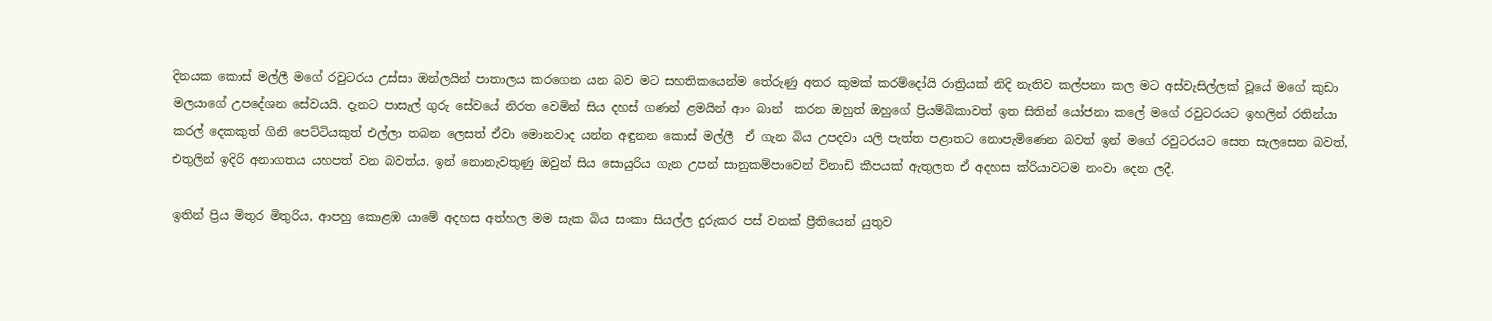දිනයක කොස් මල්ලී මගේ රවුටරය උස්සා ඔන්ලයින් පාතාලය කරගෙන යන බව මට සහතිකයෙන්ම තේරුණු අතර කුමක් කරම්දෝයි රාත්‍රියක් නිදි නැතිව කල්පනා කල මට අස්වැසිල්ලක් වූයේ මගේ කුඩා මලයාගේ උපදේශන සේවයයි. දැනට පාසැල් ගුරු සේවයේ නිරත වෙමින් සිය දහස් ගණන් ළමයින් ආං බාන්  කරන ඔහුත් ඔහුගේ ප්‍රියම්බිකාවත් ඉත සිතින් යෝජනා කලේ මගේ රවුටරයට ඉහලින් රතින්යා කරල් දෙකකුත් ගිනි පෙට්ටියකුත් එල්ලා තබන ලෙසත් ඒවා මොනවාද යන්න අඳුනන කොස් මල්ලී  ඒ ගැන බිය උපදවා යලි පැත්ත පළාතට නොපැමිණෙන බවත් ඉන් මගේ රවුටරයට සෙත සැලසෙන බවත්, එතුලින් ඉදිරි අනාගතය යහපත් වන බවත්ය. ඉන් නොනැවතුණු ඔවුන් සිය සොයුරිය ගැන උපන් සානුකම්පාවෙන් විනාඩි කීපයක් ඇතුලත ඒ අදහස ක්රියාවටම නංවා දෙන ලදී.

ඉතින් ප්‍රිය මිතුර මිතුරිය, ආපහු කොළඹ යාමේ අදහස අත්හල මම සැක බිය සංකා සියල්ල දුරුකර පස් වනක් ප්‍රීතියෙන් යුතුව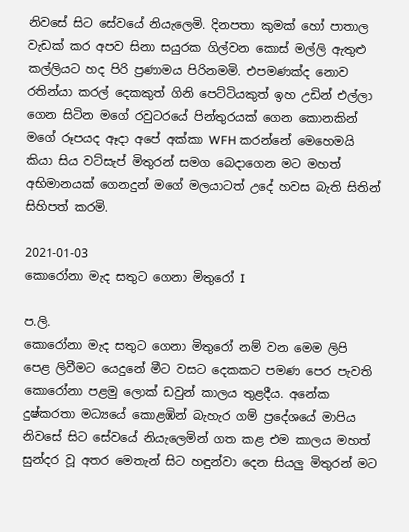නිවසේ සිට සේවයේ නියැලෙමි. දිනපතා කුමක් හෝ පාතාල වැඩක් කර අපව සිනා සයුරක ගිල්වන කොස් මල්ලි ඇතුළු කල්ලියට හද පිරි ප්‍රණාමය පිරිනමමි. එපමණක්ද නොව රතින්යා කරල් දෙකකුත් ගිනි පෙට්ටියකුත් ඉහ උඩින් එල්ලා ගෙන සිටින මගේ රවුටරයේ පින්තුරයක් ගෙන කොනකින් මගේ රූපයද ඈදා අපේ අක්කා WFH කරන්නේ මෙහෙමයි කියා සිය වට්සැප් මිතුරන් සමග බෙදාගෙන මට මහත් අභිමානයක් ගෙනදුන් මගේ මලයාටත් උදේ හවස බැති සිතින් සිහිපත් කරමි.

2021-01-03
කොරෝනා මැද සතුට ගෙනා මිතුරෝ I

ප.ලි.
කොරෝනා මැද සතුට ගෙනා මිතුරෝ නම් වන මෙම ලිපි පෙළ ලිවීමට යෙදුනේ මීට වසට දෙකකට පමණ පෙර පැවති කොරෝනා පළමු ලොක් ඩවුන් කාලය තුළදීය. අනේක දුෂ්කරතා මධ්‍යයේ කොළඹින් බැහැර ගම් ප්‍රදේශයේ මාපිය නිවසේ සිට සේවයේ නියැලෙමින් ගත කළ එම කාලය මහත් සුන්දර වූ අතර මෙතැන් සිට හඳුන්වා දෙන සියලු මිතුරන් මට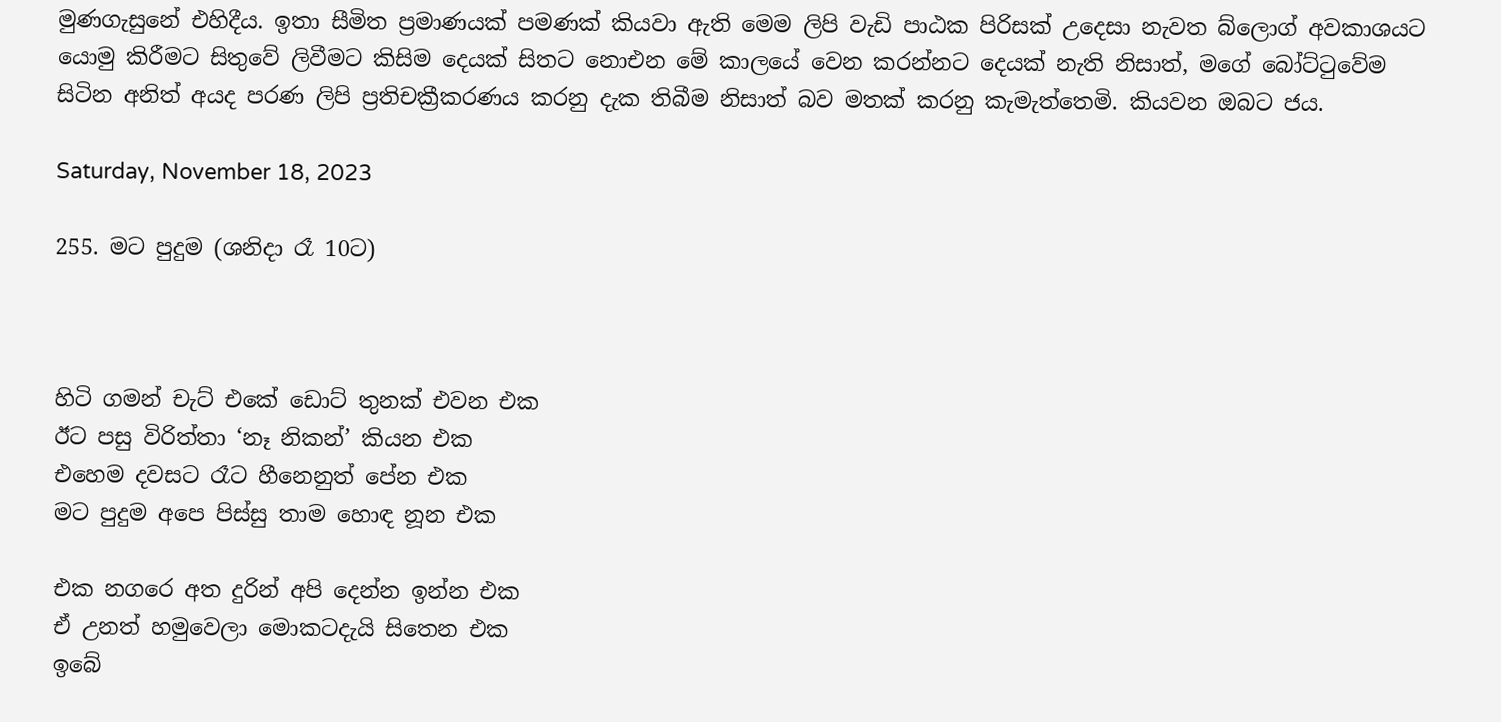මුණගැසුනේ එහිදීය. ඉතා සීමිත ප්‍රමාණයක් පමණක් කියවා ඇති මෙම ලිපි වැඩි පාඨක පිරිසක් උදෙසා නැවත බ්ලොග් අවකාශයට යොමු කිරීමට සිතුවේ ලිවීමට කිසිම දෙයක් සිතට නොඑන මේ කාලයේ වෙන කරන්නට දෙයක් නැති නිසාත්, මගේ බෝට්ටුවේම සිටින අනිත් අයද පරණ ලිපි ප්‍රතිචක්‍රීකරණය කරනු දැක තිබීම නිසාත් බව මතක් කරනු කැමැත්තෙමි. කියවන ඔබට ජය.

Saturday, November 18, 2023

255. මට පුදුම (ශනිදා රෑ 10ට)



හිටි ගමන් චැට් එකේ ඩොට් තුනක් එවන එක
ඊට පසු විරිත්තා ‘නෑ නිකන්’ කියන එක
එහෙම දවසට රෑට හීනෙනුත් පේන එක
මට පුදුම අපෙ පිස්සු තාම හොඳ නූන එක

එක නගරෙ අත දුරින් අපි දෙන්න ඉන්න එක
ඒ උනත් හමුවෙලා මොකටදැයි සිතෙන එක
ඉබේ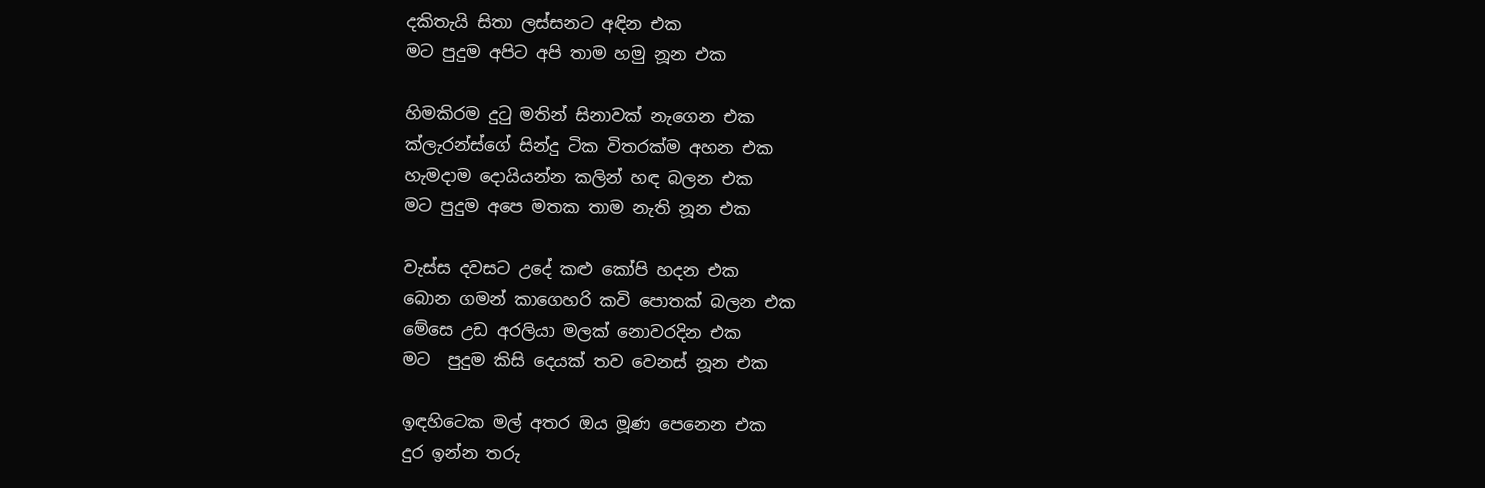දකිතැයි සිතා ලස්සනට අඳින එක
මට පුදුම අපිට අපි තාම හමු නූන එක

හිමකිරම දුටු මතින් සිනාවක් නැගෙන එක
ක්ලැරන්ස්ගේ සින්දු ටික විතරක්ම අහන එක
හැමදාම දොයියන්න කලින් හඳ බලන එක
මට පුදුම අපෙ මතක තාම නැති නූන එක

වැස්ස දවසට උදේ කළු කෝපි හදන එක
බොන ගමන් කාගෙහරි කවි පොතක් බලන එක
මේසෙ උඩ අරලියා මලක් නොවරදින එක
මට  පුදුම කිසි දෙයක් තව වෙනස් නූන එක

ඉඳහිටෙක මල් අතර ඔය මූණ පෙනෙන එක
දුර ඉන්න තරු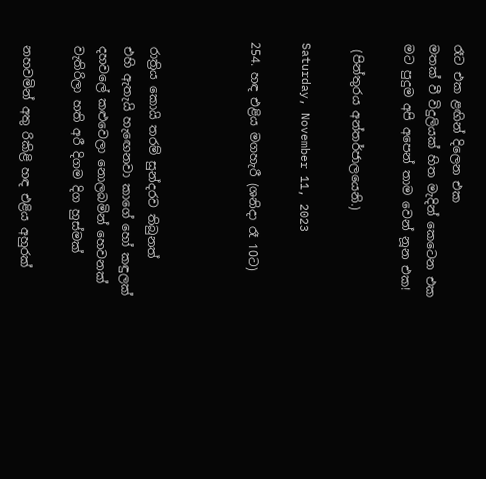රෑට එක ළඟින් දිලෙන එක
මතක් වී විදුලියක් හිත මැදින් කෙටෙන එක
මට පුදුම අපි අපෙන් තාම වෙන් නූන එක!

 (පින්තුරය අන්තර්ජාලයෙනි.)

Saturday, November 11, 2023

254. හඳ එළිය මගහැරී (ශනිදා රෑ 10ට)



 රාත්‍රිය කොයි තරම් සුන්දරව තිබුනත්
 එහි ඇතැයි හැඟෙනවා කාගේ හෝ කඳුලක්
 දහවලේ කළුවෙලා නොලබමින් හෙවනක්
 වැතිරිලා හති අරී දිගම දිග හුස්මක්

 නහවමින් අතු රිකිළි හඳ එළිය අහුරක්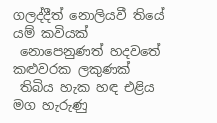ගලද්දීත් නොලියවී තියේ යම් කවියක්
 නොපෙනුණත් හදවතේ කළුවරක ලකුණක්
 තිබිය හැක හඳ එළිය මග හැරුණු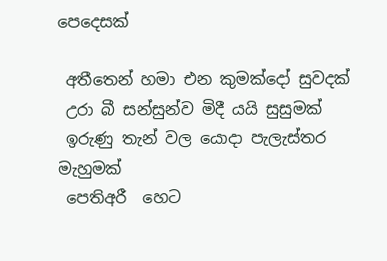පෙදෙසක්

 අතීතෙන් හමා එන කුමක්දෝ සුවදක්
 උරා බී සන්සුන්ව මිදී යයි සුසුමක්
 ඉරුණු තැන් වල යොදා පැලැස්තර මැහුමක්
 පෙතිඅරී  හෙට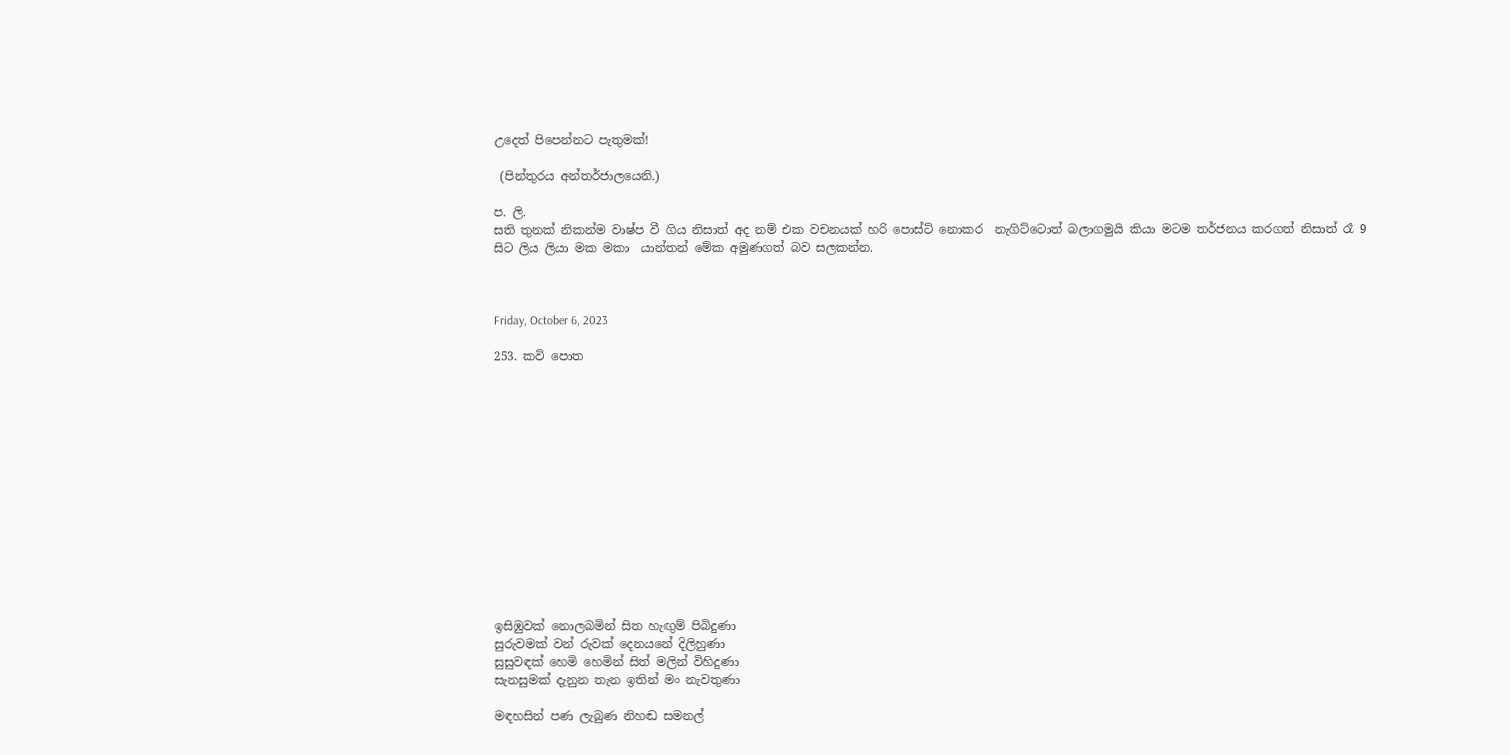උදෙත් පිපෙන්නට පැතුමක්!

 (පින්තුරය අන්තර්ජාලයෙනි.)

ප. ලි.
සති තුනක් නිකන්ම වාෂ්ප වී ගිය නිසාත් අද නම් එක වචනයක් හරි පොස්ට් නොකර  නැගිට්ටොත් බලාගමුයි කියා මටම තර්ජනය කරගත් නිසාත් රෑ 9 සිට ලිය ලියා මක මකා  යාන්තන් මේක අමුණගත් බව සලකන්න.



Friday, October 6, 2023

253. කවි පොත














ඉසිඹුවක් නොලබමින් සිත හැඟුම් පිබිදුණා
සුරුවමක් වන් රුවක් දෙනයනේ දිලිහුණා
සුසුවඳක් හෙමි හෙමින් සිත් මලින් විහිදුණා
සැනසුමක් දැනුන තැන ඉතින් මං නැවතුණා

මඳහසින් පණ ලැබුණ නිහඬ සමනල්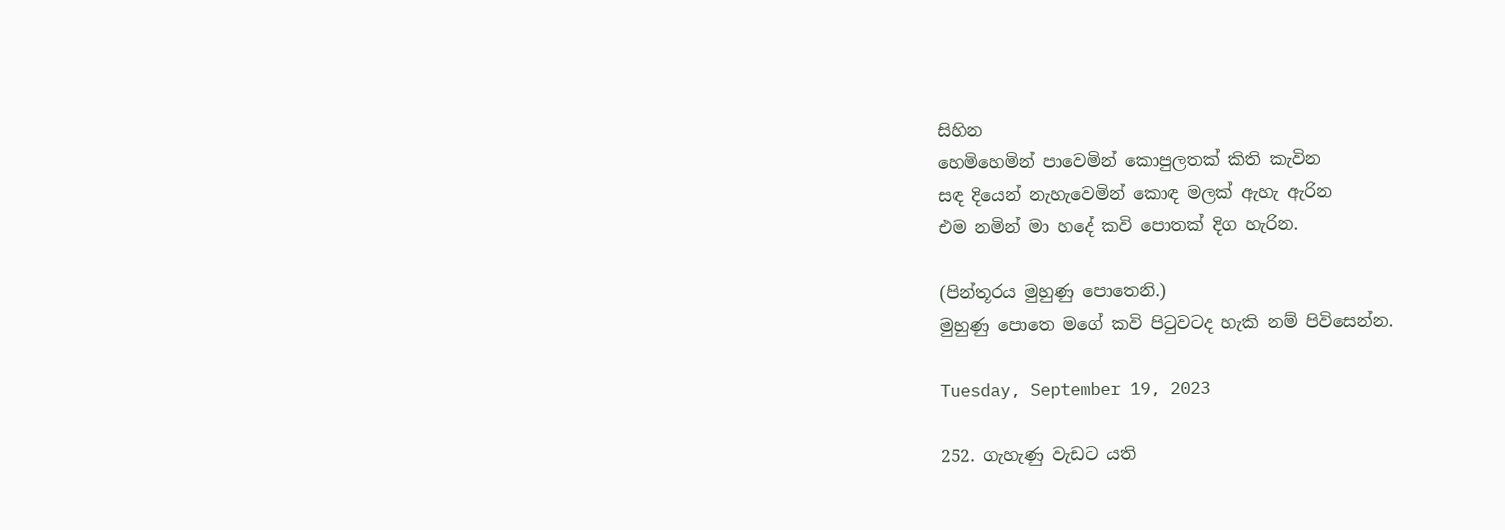සිහින
හෙමිහෙමින් පාවෙමින් කොපුලතක් කිති කැවින
සඳ දියෙන් නැහැවෙමින් කොඳ මලක් ඇහැ ඇරින
එම නමින් මා හදේ කවි පොතක් දිග හැරින.

(පින්තූරය මුහුණු පොතෙනි.)
මුහුණු පොතෙ මගේ කවි පිටුවටද හැකි නම් පිවිසෙන්න.

Tuesday, September 19, 2023

252. ගැහැණු වැඩට යති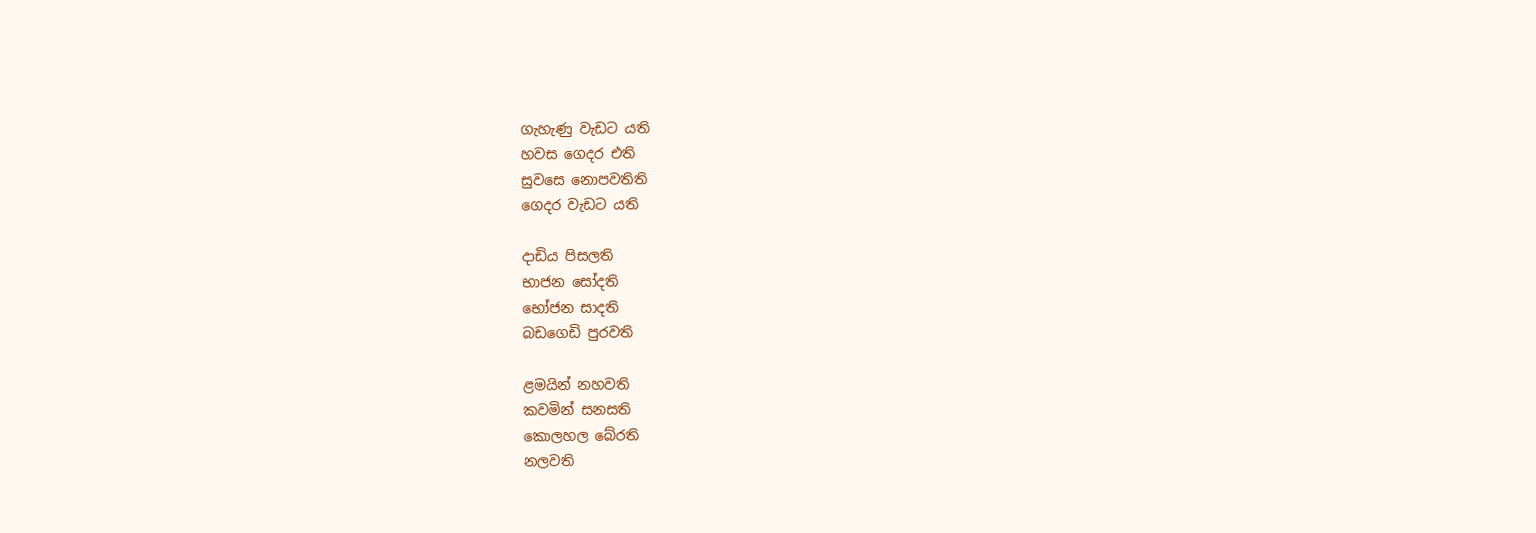ගැහැණු වැඩට යති
හවස ගෙදර එති
සුවසෙ නොපවතිති
ගෙදර වැඩට යති

දාඩිය පිසලති
භාජන සෝදති
භෝජන සාදති
බඩගෙඩි පුරවති

ළමයින් නහවති
කවමින් සනසති
කොලහල බේරති
නලවති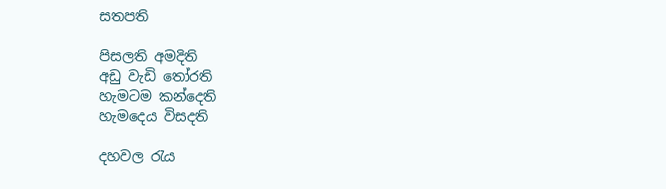සතපති

පිසලති අමදිති
අඩු වැඩි තෝරති
හැමටම කන්දෙති
හැමදෙය විසදති

දහවල රැය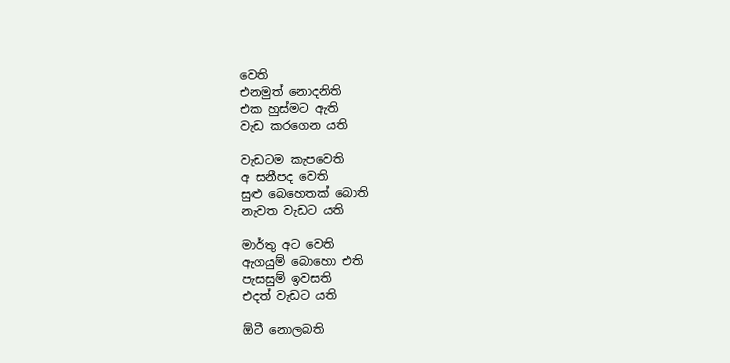වෙති
එනමුත් නොදනිති
එක හුස්මට ඇති
වැඩ කරගෙන යති

වැඩටම කැපවෙති
අ සනීපද වෙති
සුළු බෙහෙතක් බොති
නැවත වැඩට යති

මාර්තු අට වෙති
ඇගයුම් බොහො එති
පැසසුම් ඉවසති
එදත් වැඩට යති

ඕටී නොලබති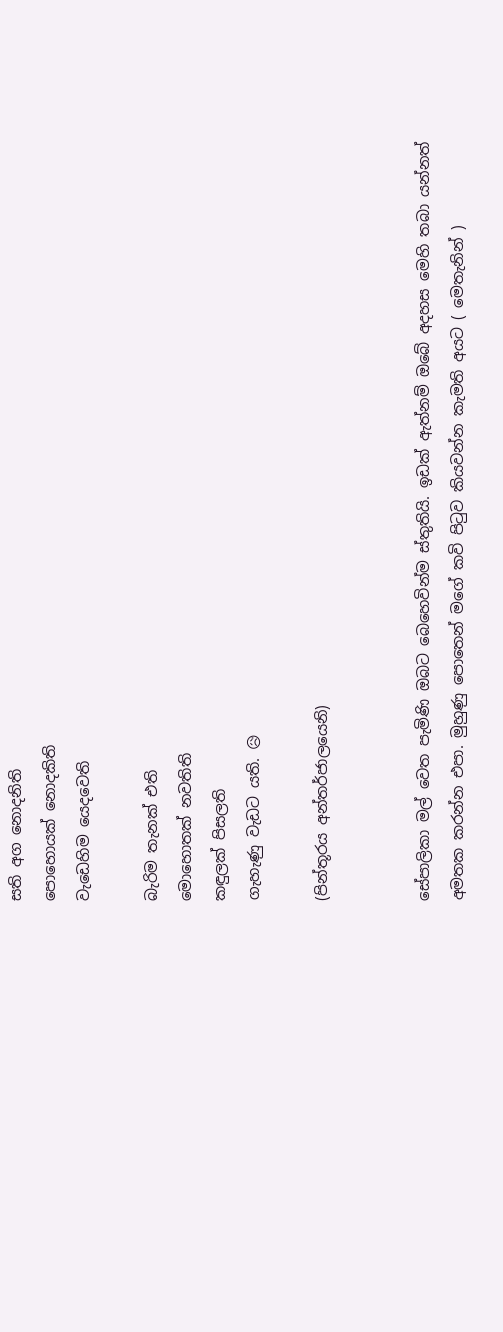සති අග නොදනිති
පොහොයක් නොදකිති
වැඩෙහිම යෙදවෙති

බැරිම තැනක් එති
මොහොතක් නවතිති
කඳුලක් පිසලති
ගැහැණු වැඩට යති. 😥

(පින්තූරය අන්තර්ජාලයෙනි)


සේපාලිකා මල් වෙත පැමිණි ඔබට බෙහෙවින්ම ස්තුතියි. ඉඩක් ඇත්නම් ඔබේ අදහස මෙහි තබා යන්නත් අමතක කරන්න එපා. මුහුණු පොතෙන් මගේ කවි පිටුව කියවන්න කැමති අයට ( මෙතැනින් )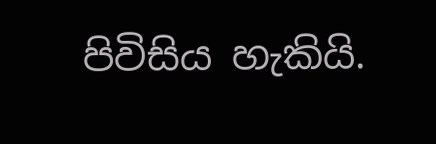පිවිසිය හැකියි.